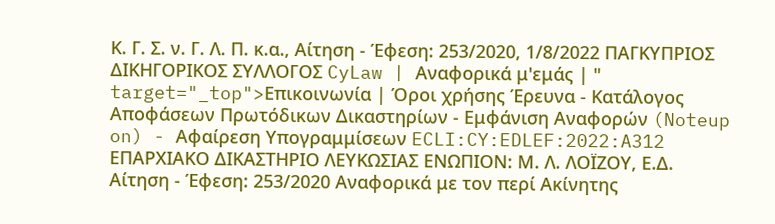Κ. Γ. Σ. ν. Γ. Λ. Π. κ.α., Αίτηση - Έφεση: 253/2020, 1/8/2022 ΠΑΓΚΥΠΡΙΟΣ ΔΙΚΗΓΟΡΙΚΟΣ ΣΥΛΛΟΓΟΣ CyLaw | Αναφορικά μ'εμάς | " target="_top">Επικοινωνία | Όροι χρήσης Έρευνα - Κατάλογος Αποφάσεων Πρωτόδικων Δικαστηρίων - Εμφάνιση Αναφορών (Noteup on) - Αφαίρεση Υπογραμμίσεων ECLI:CY:EDLEF:2022:A312 ΕΠΑΡΧΙΑΚΟ ΔΙΚΑΣΤΗΡΙΟ ΛΕΥΚΩΣΙΑΣ ΕΝΩΠΙΟΝ: Μ. Λ. ΛΟΪΖΟΥ, Ε.Δ. Αίτηση - Έφεση: 253/2020 Αναφορικά με τον περί Ακίνητης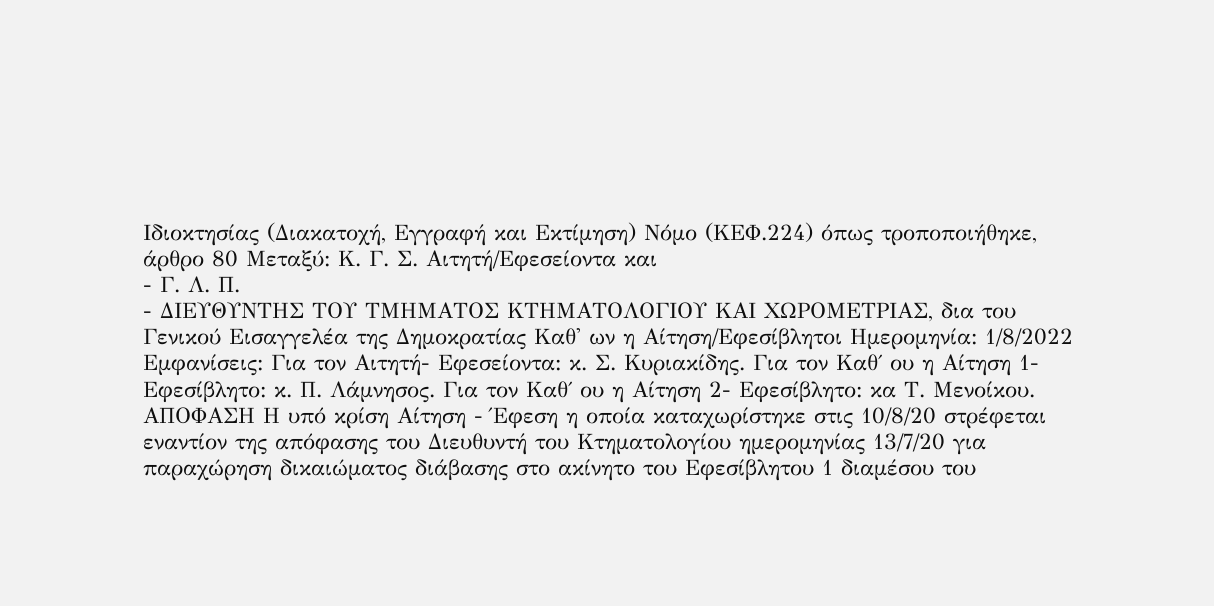Ιδιοκτησίας (Διακατοχή, Εγγραφή και Εκτίμηση) Νόμο (ΚΕΦ.224) όπως τροποποιήθηκε, άρθρο 80 Μεταξύ: Κ. Γ. Σ. Αιτητή/Εφεσείοντα και
- Γ. Λ. Π.
- ΔΙΕΥΘΥΝΤΗΣ ΤΟΥ ΤΜΗΜΑΤΟΣ ΚΤΗΜΑΤΟΛΟΓΙΟΥ ΚΑΙ ΧΩΡΟΜΕΤΡΙΑΣ, δια του Γενικού Εισαγγελέα της Δημοκρατίας Καθ' ων η Αίτηση/Εφεσίβλητοι Ημερομηνία: 1/8/2022 Εμφανίσεις: Για τον Αιτητή- Εφεσείοντα: κ. Σ. Κυριακίδης. Για τον Καθ΄ ου η Αίτηση 1- Εφεσίβλητο: κ. Π. Λάμνησος. Για τον Καθ΄ ου η Αίτηση 2- Εφεσίβλητο: κα Τ. Μενοίκου. ΑΠΟΦΑΣΗ Η υπό κρίση Αίτηση - Έφεση η οποία καταχωρίστηκε στις 10/8/20 στρέφεται εναντίον της απόφασης του Διευθυντή του Κτηματολογίου ημερομηνίας 13/7/20 για παραχώρηση δικαιώματος διάβασης στο ακίνητο του Εφεσίβλητου 1 διαμέσου του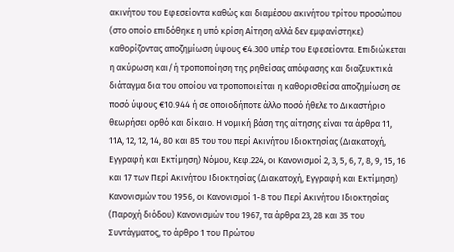ακινήτου του Εφεσείοντα καθώς και διαμέσου ακινήτου τρίτου προσώπου (στο οποίο επιδόθηκε η υπό κρίση Αίτηση αλλά δεν εμφανίστηκε) καθορίζοντας αποζημίωση ύψους €4.300 υπέρ του Εφεσείοντα. Επιδιώκεται η ακύρωση και/ή τροποποίηση της ρηθείσας απόφασης και διαζευκτικά διάταγμα δια του οποίου να τροποποιείται η καθορισθείσα αποζημίωση σε ποσό ύψους €10.944 ή σε οποιοδήποτε άλλο ποσό ήθελε το Δικαστήριο θεωρήσει ορθό και δίκαιο. Η νομική βάση της αίτησης είναι τα άρθρα 11, 11Α, 12, 12, 14, 80 και 85 του του περί Ακινήτου Ιδιοκτησίας (Διακατοχή, Εγγραφή και Εκτίμηση) Νόμου, Κεφ.224, οι Κανονισμοί 2, 3, 5, 6, 7, 8, 9, 15, 16 και 17 των Περί Ακινήτου Ιδιοκτησίας (Διακατοχή, Εγγραφή και Εκτίμηση) Κανονισμών του 1956, οι Κανονισμοί 1-8 του Περί Ακινήτου Ιδιοκτησίας (Παροχή διόδου) Κανονισμών του 1967, τα άρθρα 23, 28 και 35 του Συντάγματος, το άρθρο 1 του Πρώτου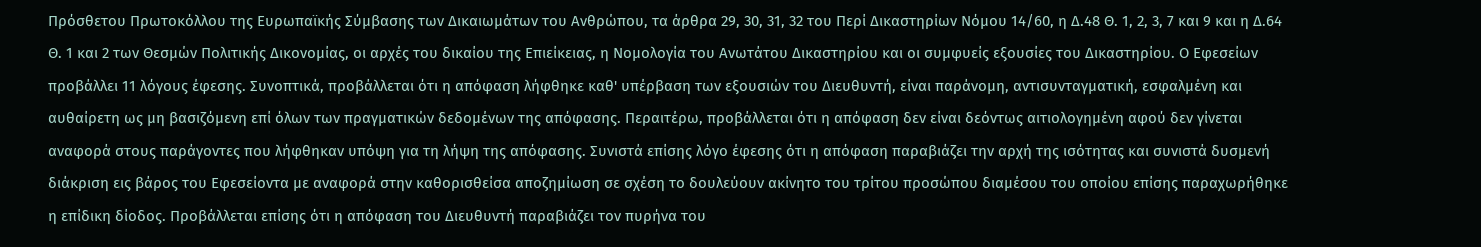Πρόσθετου Πρωτοκόλλου της Ευρωπαϊκής Σύμβασης των Δικαιωμάτων του Ανθρώπου, τα άρθρα 29, 30, 31, 32 του Περί Δικαστηρίων Νόμου 14/60, η Δ.48 Θ. 1, 2, 3, 7 και 9 και η Δ.64 Θ. 1 και 2 των Θεσμών Πολιτικής Δικονομίας, οι αρχές του δικαίου της Επιείκειας, η Νομολογία του Ανωτάτου Δικαστηρίου και οι συμφυείς εξουσίες του Δικαστηρίου. Ο Εφεσείων προβάλλει 11 λόγους έφεσης. Συνοπτικά, προβάλλεται ότι η απόφαση λήφθηκε καθ' υπέρβαση των εξουσιών του Διευθυντή, είναι παράνομη, αντισυνταγματική, εσφαλμένη και αυθαίρετη ως μη βασιζόμενη επί όλων των πραγματικών δεδομένων της απόφασης. Περαιτέρω, προβάλλεται ότι η απόφαση δεν είναι δεόντως αιτιολογημένη αφού δεν γίνεται αναφορά στους παράγοντες που λήφθηκαν υπόψη για τη λήψη της απόφασης. Συνιστά επίσης λόγο έφεσης ότι η απόφαση παραβιάζει την αρχή της ισότητας και συνιστά δυσμενή διάκριση εις βάρος του Εφεσείοντα με αναφορά στην καθορισθείσα αποζημίωση σε σχέση το δουλεύουν ακίνητο του τρίτου προσώπου διαμέσου του οποίου επίσης παραχωρήθηκε η επίδικη δίοδος. Προβάλλεται επίσης ότι η απόφαση του Διευθυντή παραβιάζει τον πυρήνα του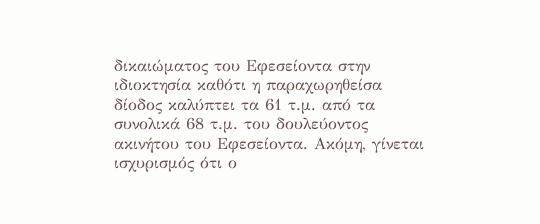δικαιώματος του Εφεσείοντα στην ιδιοκτησία καθότι η παραχωρηθείσα δίοδος καλύπτει τα 61 τ.μ. από τα συνολικά 68 τ.μ. του δουλεύοντος ακινήτου του Εφεσείοντα. Ακόμη, γίνεται ισχυρισμός ότι ο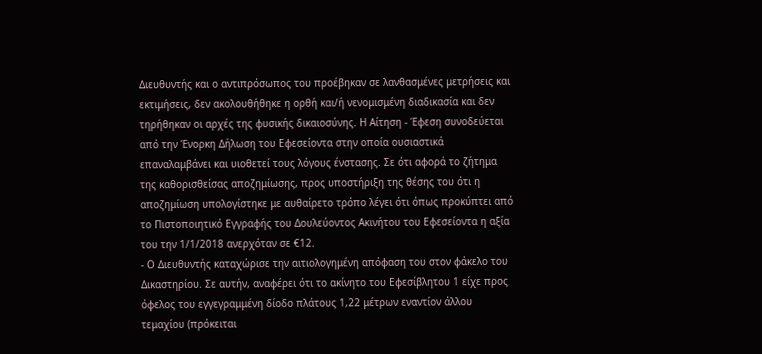Διευθυντής και ο αντιπρόσωπος του προέβηκαν σε λανθασμένες μετρήσεις και εκτιμήσεις, δεν ακολουθήθηκε η ορθή και/ή νενομισμένη διαδικασία και δεν τηρήθηκαν οι αρχές της φυσικής δικαιοσύνης. Η Αίτηση - Έφεση συνοδεύεται από την Ένορκη Δήλωση του Εφεσείοντα στην οποία ουσιαστικά επαναλαμβάνει και υιοθετεί τους λόγους ένστασης. Σε ότι αφορά το ζήτημα της καθορισθείσας αποζημίωσης, προς υποστήριξη της θέσης του ότι η αποζημίωση υπολογίστηκε με αυθαίρετο τρόπο λέγει ότι όπως προκύπτει από το Πιστοποιητικό Εγγραφής του Δουλεύοντος Ακινήτου του Εφεσείοντα η αξία του την 1/1/2018 ανερχόταν σε €12.
- Ο Διευθυντής καταχώρισε την αιτιολογημένη απόφαση του στον φάκελο του Δικαστηρίου. Σε αυτήν, αναφέρει ότι το ακίνητο του Εφεσίβλητου 1 είχε προς όφελος του εγγεγραμμένη δίοδο πλάτους 1,22 μέτρων εναντίον άλλου τεμαχίου (πρόκειται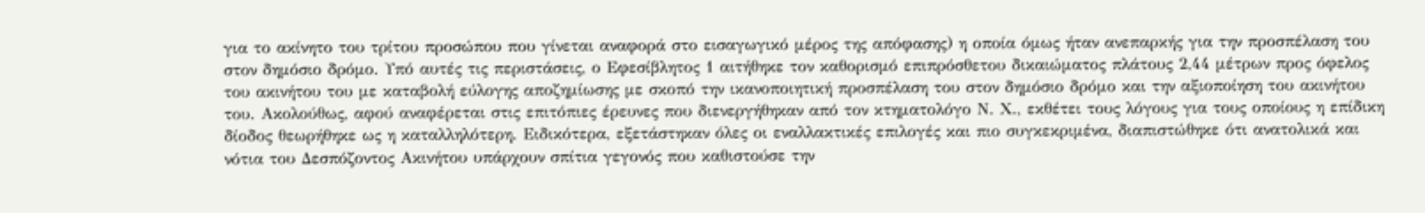για το ακίνητο του τρίτου προσώπου που γίνεται αναφορά στο εισαγωγικό μέρος της απόφασης) η οποία όμως ήταν ανεπαρκής για την προσπέλαση του στον δημόσιο δρόμο. Υπό αυτές τις περιστάσεις, ο Εφεσίβλητος 1 αιτήθηκε τον καθορισμό επιπρόσθετου δικαιώματος πλάτους 2,44 μέτρων προς όφελος του ακινήτου του με καταβολή εύλογης αποζημίωσης με σκοπό την ικανοποιητική προσπέλαση του στον δημόσιο δρόμο και την αξιοποίηση του ακινήτου του. Ακολούθως, αφού αναφέρεται στις επιτόπιες έρευνες που διενεργήθηκαν από τον κτηματολόγο Ν. Χ., εκθέτει τους λόγους για τους οποίους η επίδικη δίοδος θεωρήθηκε ως η καταλληλότερη. Ειδικότερα, εξετάστηκαν όλες οι εναλλακτικές επιλογές και πιο συγκεκριμένα, διαπιστώθηκε ότι ανατολικά και νότια του Δεσπόζοντος Ακινήτου υπάρχουν σπίτια γεγονός που καθιστούσε την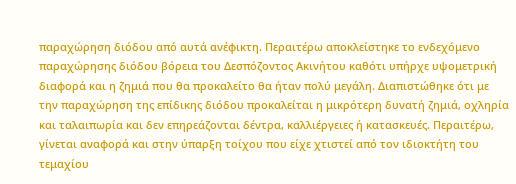παραχώρηση διόδου από αυτά ανέφικτη. Περαιτέρω αποκλείστηκε το ενδεχόμενο παραχώρησης διόδου βόρεια του Δεσπόζοντος Ακινήτου καθότι υπήρχε υψομετρική διαφορά και η ζημιά που θα προκαλείτο θα ήταν πολύ μεγάλη. Διαπιστώθηκε ότι με την παραχώρηση της επίδικης διόδου προκαλείται η μικρότερη δυνατή ζημιά, οχληρία και ταλαιπωρία και δεν επηρεάζονται δέντρα, καλλιέργειες ή κατασκευές. Περαιτέρω, γίνεται αναφορά και στην ύπαρξη τοίχου που είχε χτιστεί από τον ιδιοκτήτη του τεμαχίου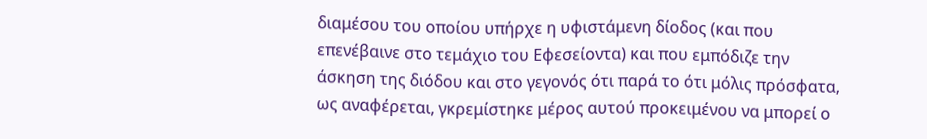διαμέσου του οποίου υπήρχε η υφιστάμενη δίοδος (και που επενέβαινε στο τεμάχιο του Εφεσείοντα) και που εμπόδιζε την άσκηση της διόδου και στο γεγονός ότι παρά το ότι μόλις πρόσφατα, ως αναφέρεται, γκρεμίστηκε μέρος αυτού προκειμένου να μπορεί ο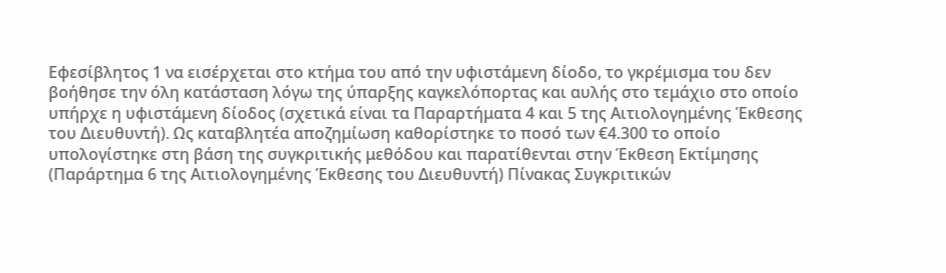Εφεσίβλητος 1 να εισέρχεται στο κτήμα του από την υφιστάμενη δίοδο, το γκρέμισμα του δεν βοήθησε την όλη κατάσταση λόγω της ύπαρξης καγκελόπορτας και αυλής στο τεμάχιο στο οποίο υπήρχε η υφιστάμενη δίοδος (σχετικά είναι τα Παραρτήματα 4 και 5 της Αιτιολογημένης Έκθεσης του Διευθυντή). Ως καταβλητέα αποζημίωση καθορίστηκε το ποσό των €4.300 το οποίο υπολογίστηκε στη βάση της συγκριτικής μεθόδου και παρατίθενται στην Έκθεση Εκτίμησης (Παράρτημα 6 της Αιτιολογημένης Έκθεσης του Διευθυντή) Πίνακας Συγκριτικών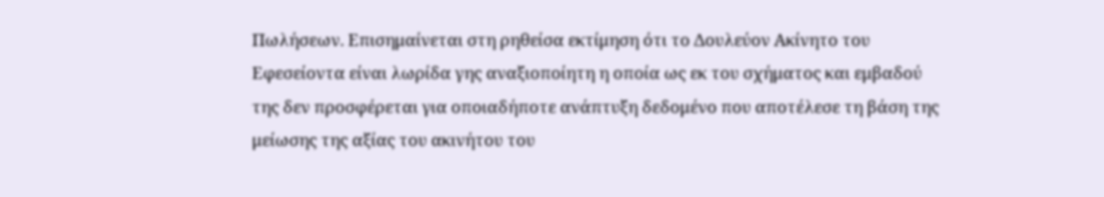Πωλήσεων. Επισημαίνεται στη ρηθείσα εκτίμηση ότι το Δουλεύον Ακίνητο του Εφεσείοντα είναι λωρίδα γης αναξιοποίητη η οποία ως εκ του σχήματος και εμβαδού της δεν προσφέρεται για οποιαδήποτε ανάπτυξη δεδομένο που αποτέλεσε τη βάση της μείωσης της αξίας του ακινήτου του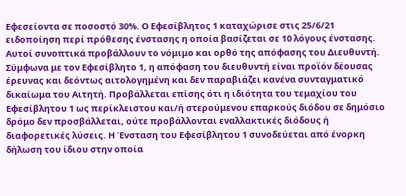Εφεσείοντα σε ποσοστό 30%. Ο Εφεσίβλητος 1 καταχώρισε στις 25/6/21 ειδοποίηση περί πρόθεσης ένστασης η οποία βασίζεται σε 10 λόγους ένστασης. Αυτοί συνοπτικά προβάλλουν το νόμιμο και ορθό της απόφασης του Διευθυντή. Σύμφωνα με τον Εφεσίβλητο 1, η απόφαση του διευθυντή είναι προϊόν δέουσας έρευνας και δεόντως αιτολογημένη και δεν παραβιάζει κανένα συνταγματικό δικαίωμα του Αιτητή. Προβάλλεται επίσης ότι η ιδιότητα του τεμαχίου του Εφεσίβλητου 1 ως περίκλειστου και/ή στερούμενου επαρκούς διόδου σε δημόσιο δρόμο δεν προσβάλλεται, ούτε προβάλλονται εναλλακτικές διόδους ή διαφορετικές λύσεις. Η Ένσταση του Εφεσίβλητου 1 συνοδεύεται από ένορκη δήλωση του ίδιου στην οποία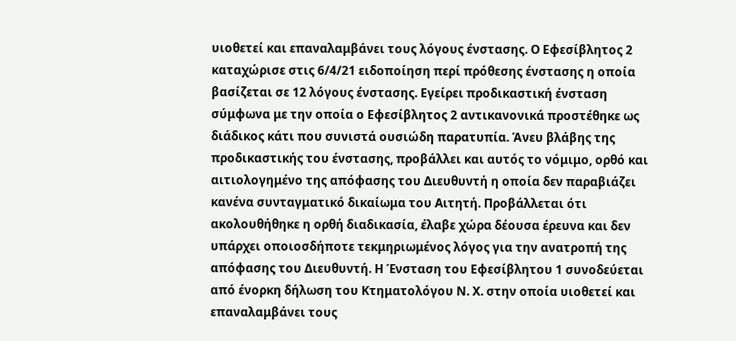υιοθετεί και επαναλαμβάνει τους λόγους ένστασης. Ο Εφεσίβλητος 2 καταχώρισε στις 6/4/21 ειδοποίηση περί πρόθεσης ένστασης η οποία βασίζεται σε 12 λόγους ένστασης. Εγείρει προδικαστική ένσταση σύμφωνα με την οποία ο Εφεσίβλητος 2 αντικανονικά προστέθηκε ως διάδικος κάτι που συνιστά ουσιώδη παρατυπία. Άνευ βλάβης της προδικαστικής του ένστασης, προβάλλει και αυτός το νόμιμο, ορθό και αιτιολογημένο της απόφασης του Διευθυντή η οποία δεν παραβιάζει κανένα συνταγματικό δικαίωμα του Αιτητή. Προβάλλεται ότι ακολουθήθηκε η ορθή διαδικασία, έλαβε χώρα δέουσα έρευνα και δεν υπάρχει οποιοσδήποτε τεκμηριωμένος λόγος για την ανατροπή της απόφασης του Διευθυντή. Η Ένσταση του Εφεσίβλητου 1 συνοδεύεται από ένορκη δήλωση του Κτηματολόγου Ν. Χ. στην οποία υιοθετεί και επαναλαμβάνει τους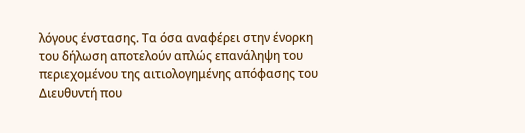λόγους ένστασης. Τα όσα αναφέρει στην ένορκη του δήλωση αποτελούν απλώς επανάληψη του περιεχομένου της αιτιολογημένης απόφασης του Διευθυντή που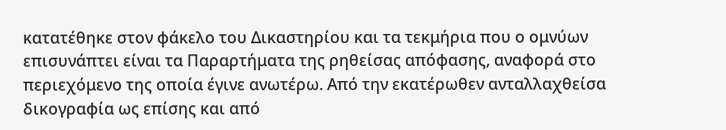κατατέθηκε στον φάκελο του Δικαστηρίου και τα τεκμήρια που ο ομνύων επισυνάπτει είναι τα Παραρτήματα της ρηθείσας απόφασης, αναφορά στο περιεχόμενο της οποία έγινε ανωτέρω. Από την εκατέρωθεν ανταλλαχθείσα δικογραφία ως επίσης και από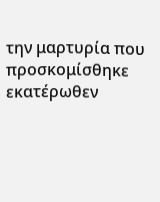την μαρτυρία που προσκομίσθηκε εκατέρωθεν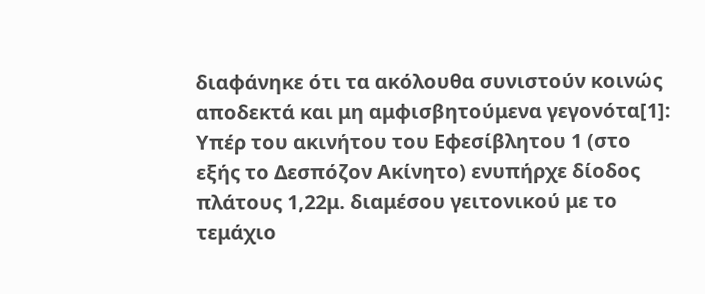διαφάνηκε ότι τα ακόλουθα συνιστούν κοινώς αποδεκτά και μη αμφισβητούμενα γεγονότα[1]: Υπέρ του ακινήτου του Εφεσίβλητου 1 (στο εξής το Δεσπόζον Ακίνητο) ενυπήρχε δίοδος πλάτους 1,22μ. διαμέσου γειτονικού με το τεμάχιο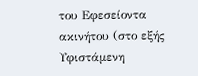του Εφεσείοντα ακινήτου (στο εξής Υφιστάμενη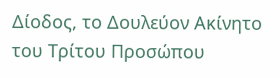Δίοδος, το Δουλεύον Ακίνητο του Τρίτου Προσώπου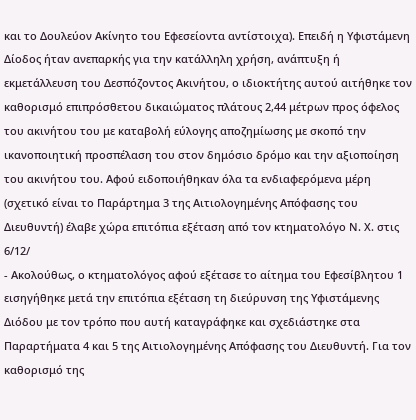και το Δουλεύον Ακίνητο του Εφεσείοντα αντίστοιχα). Επειδή η Υφιστάμενη Δίοδος ήταν ανεπαρκής για την κατάλληλη χρήση, ανάπτυξη ή εκμετάλλευση του Δεσπόζοντος Ακινήτου, ο ιδιοκτήτης αυτού αιτήθηκε τον καθορισμό επιπρόσθετου δικαιώματος πλάτους 2,44 μέτρων προς όφελος του ακινήτου του με καταβολή εύλογης αποζημίωσης με σκοπό την ικανοποιητική προσπέλαση του στον δημόσιο δρόμο και την αξιοποίηση του ακινήτου του. Αφού ειδοποιήθηκαν όλα τα ενδιαφερόμενα μέρη (σχετικό είναι το Παράρτημα 3 της Αιτιολογημένης Απόφασης του Διευθυντή) έλαβε χώρα επιτόπια εξέταση από τον κτηματολόγο Ν. Χ. στις 6/12/
- Ακολούθως, ο κτηματολόγος αφού εξέτασε το αίτημα του Εφεσίβλητου 1 εισηγήθηκε μετά την επιτόπια εξέταση τη διεύρυνση της Υφιστάμενης Διόδου με τον τρόπο που αυτή καταγράφηκε και σχεδιάστηκε στα Παραρτήματα 4 και 5 της Αιτιολογημένης Απόφασης του Διευθυντή. Για τον καθορισμό της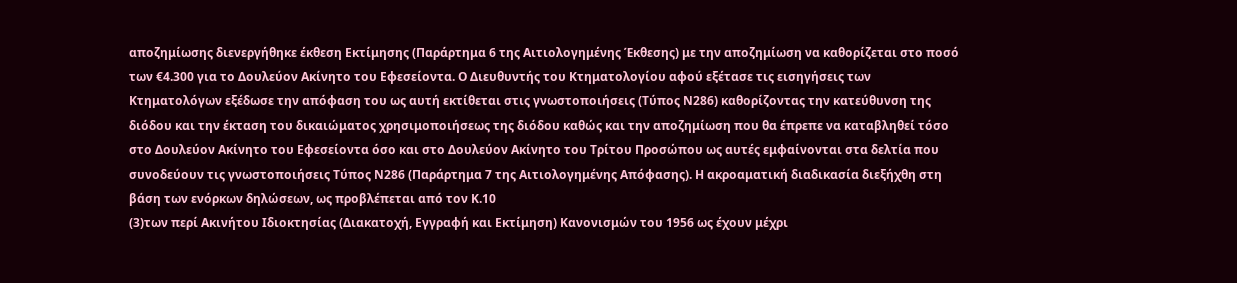αποζημίωσης διενεργήθηκε έκθεση Εκτίμησης (Παράρτημα 6 της Αιτιολογημένης Έκθεσης) με την αποζημίωση να καθορίζεται στο ποσό των €4.300 για το Δουλεύον Ακίνητο του Εφεσείοντα. Ο Διευθυντής του Κτηματολογίου αφού εξέτασε τις εισηγήσεις των Κτηματολόγων εξέδωσε την απόφαση του ως αυτή εκτίθεται στις γνωστοποιήσεις (Τύπος Ν286) καθορίζοντας την κατεύθυνση της διόδου και την έκταση του δικαιώματος χρησιμοποιήσεως της διόδου καθώς και την αποζημίωση που θα έπρεπε να καταβληθεί τόσο στο Δουλεύον Ακίνητο του Εφεσείοντα όσο και στο Δουλεύον Ακίνητο του Τρίτου Προσώπου ως αυτές εμφαίνονται στα δελτία που συνοδεύουν τις γνωστοποιήσεις Τύπος Ν286 (Παράρτημα 7 της Αιτιολογημένης Απόφασης). Η ακροαματική διαδικασία διεξήχθη στη βάση των ενόρκων δηλώσεων, ως προβλέπεται από τον Κ.10
(3)των περί Ακινήτου Ιδιοκτησίας (Διακατοχή, Εγγραφή και Εκτίμηση) Κανονισμών του 1956 ως έχουν μέχρι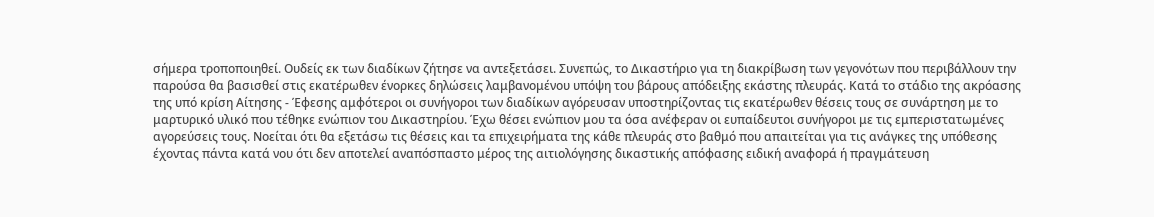σήμερα τροποποιηθεί. Ουδείς εκ των διαδίκων ζήτησε να αντεξετάσει. Συνεπώς, το Δικαστήριο για τη διακρίβωση των γεγονότων που περιβάλλουν την παρούσα θα βασισθεί στις εκατέρωθεν ένορκες δηλώσεις λαμβανομένου υπόψη του βάρους απόδειξης εκάστης πλευράς. Κατά το στάδιο της ακρόασης της υπό κρίση Αίτησης - Έφεσης αμφότεροι οι συνήγοροι των διαδίκων αγόρευσαν υποστηρίζοντας τις εκατέρωθεν θέσεις τους σε συνάρτηση με το μαρτυρικό υλικό που τέθηκε ενώπιον του Δικαστηρίου. Έχω θέσει ενώπιον μου τα όσα ανέφεραν οι ευπαίδευτοι συνήγοροι με τις εμπεριστατωμένες αγορεύσεις τους. Νοείται ότι θα εξετάσω τις θέσεις και τα επιχειρήματα της κάθε πλευράς στο βαθμό που απαιτείται για τις ανάγκες της υπόθεσης έχοντας πάντα κατά νου ότι δεν αποτελεί αναπόσπαστο μέρος της αιτιολόγησης δικαστικής απόφασης ειδική αναφορά ή πραγμάτευση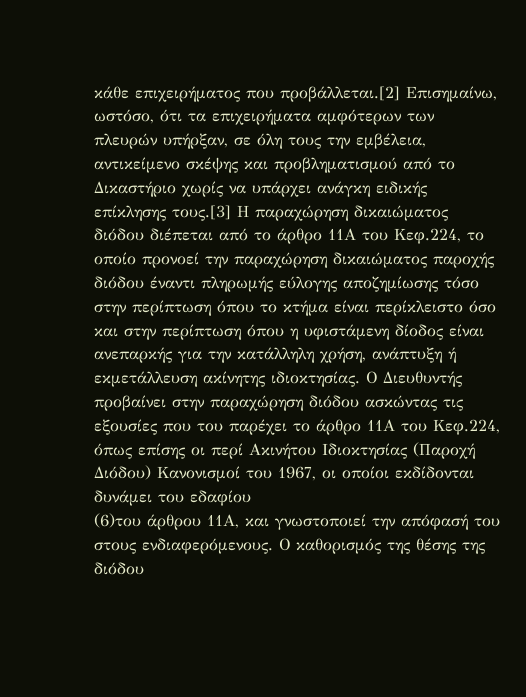κάθε επιχειρήματος που προβάλλεται.[2] Επισημαίνω, ωστόσο, ότι τα επιχειρήματα αμφότερων των πλευρών υπήρξαν, σε όλη τους την εμβέλεια, αντικείμενο σκέψης και προβληματισμού από το Δικαστήριο χωρίς να υπάρχει ανάγκη ειδικής επίκλησης τους.[3] Η παραχώρηση δικαιώματος διόδου διέπεται από το άρθρο 11Α του Κεφ.224, το οποίο προνοεί την παραχώρηση δικαιώματος παροχής διόδου έναντι πληρωμής εύλογης αποζημίωσης τόσο στην περίπτωση όπου το κτήμα είναι περίκλειστο όσο και στην περίπτωση όπου η υφιστάμενη δίοδος είναι ανεπαρκής για την κατάλληλη χρήση, ανάπτυξη ή εκμετάλλευση ακίνητης ιδιοκτησίας. Ο Διευθυντής προβαίνει στην παραχώρηση διόδου ασκώντας τις εξουσίες που του παρέχει το άρθρο 11Α του Κεφ.224, όπως επίσης οι περί Ακινήτου Ιδιοκτησίας (Παροχή Διόδου) Κανονισμοί του 1967, οι οποίοι εκδίδονται δυνάμει του εδαφίου
(6)του άρθρου 11Α, και γνωστοποιεί την απόφασή του στους ενδιαφερόμενους. Ο καθορισμός της θέσης της διόδου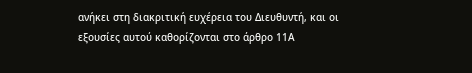ανήκει στη διακριτική ευχέρεια του Διευθυντή, και οι εξουσίες αυτού καθορίζονται στο άρθρο 11Α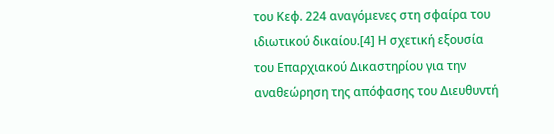του Κεφ. 224 αναγόμενες στη σφαίρα του ιδιωτικού δικαίου.[4] Η σχετική εξουσία του Επαρχιακού Δικαστηρίου για την αναθεώρηση της απόφασης του Διευθυντή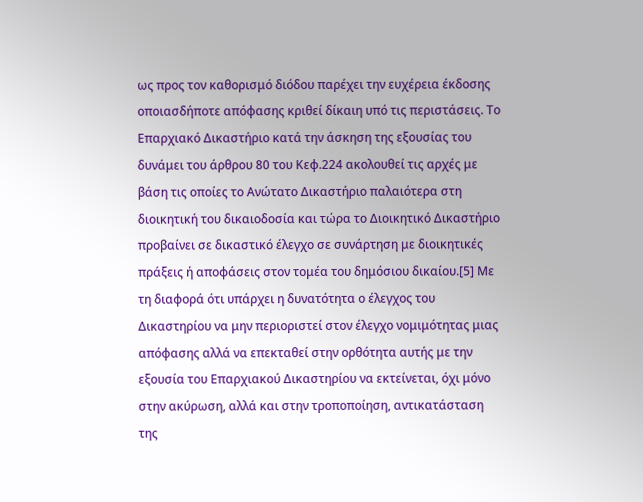ως προς τον καθορισμό διόδου παρέχει την ευχέρεια έκδοσης οποιασδήποτε απόφασης κριθεί δίκαιη υπό τις περιστάσεις. Το Επαρχιακό Δικαστήριο κατά την άσκηση της εξουσίας του δυνάμει του άρθρου 80 του Κεφ.224 ακολουθεί τις αρχές με βάση τις οποίες το Ανώτατο Δικαστήριο παλαιότερα στη διοικητική του δικαιοδοσία και τώρα το Διοικητικό Δικαστήριο προβαίνει σε δικαστικό έλεγχο σε συνάρτηση με διοικητικές πράξεις ή αποφάσεις στον τομέα του δημόσιου δικαίου.[5] Με τη διαφορά ότι υπάρχει η δυνατότητα ο έλεγχος του Δικαστηρίου να μην περιοριστεί στον έλεγχο νομιμότητας μιας απόφασης αλλά να επεκταθεί στην ορθότητα αυτής με την εξουσία του Επαρχιακού Δικαστηρίου να εκτείνεται, όχι μόνο στην ακύρωση, αλλά και στην τροποποίηση, αντικατάσταση της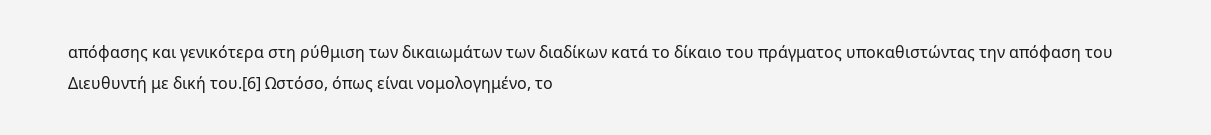απόφασης και γενικότερα στη ρύθμιση των δικαιωμάτων των διαδίκων κατά το δίκαιο του πράγματος υποκαθιστώντας την απόφαση του Διευθυντή με δική του.[6] Ωστόσο, όπως είναι νομολογημένο, το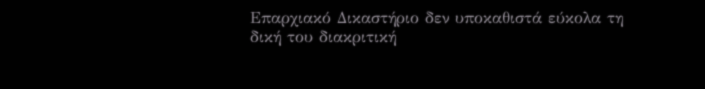Επαρχιακό Δικαστήριο δεν υποκαθιστά εύκολα τη δική του διακριτική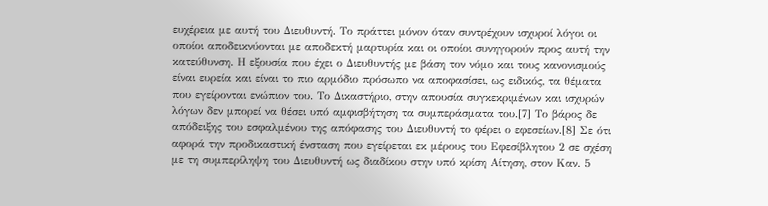ευχέρεια με αυτή του Διευθυντή. Το πράττει μόνον όταν συντρέχουν ισχυροί λόγοι οι οποίοι αποδεικνύονται με αποδεκτή μαρτυρία και οι οποίοι συνηγορούν προς αυτή την κατεύθυνση. Η εξουσία που έχει ο Διευθυντής με βάση τον νόμο και τους κανονισμούς είναι ευρεία και είναι το πιο αρμόδιο πρόσωπο να αποφασίσει, ως ειδικός, τα θέματα που εγείρονται ενώπιον του. Το Δικαστήριο, στην απουσία συγκεκριμένων και ισχυρών λόγων δεν μπορεί να θέσει υπό αμφισβήτηση τα συμπεράσματα του.[7] Το βάρος δε απόδειξης του εσφαλμένου της απόφασης του Διευθυντή το φέρει ο εφεσείων.[8] Σε ότι αφορά την προδικαστική ένσταση που εγείρεται εκ μέρους του Εφεσίβλητου 2 σε σχέση με τη συμπερίληψη του Διευθυντή ως διαδίκου στην υπό κρίση Αίτηση, στον Καν. 5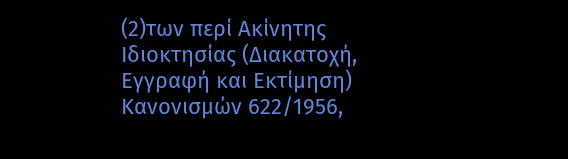(2)των περί Ακίνητης Ιδιοκτησίας (Διακατοχή, Εγγραφή και Εκτίμηση) Κανονισμών 622/1956,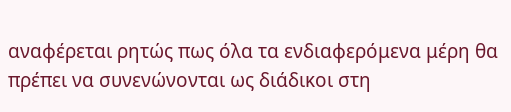αναφέρεται ρητώς πως όλα τα ενδιαφερόμενα μέρη θα πρέπει να συνενώνονται ως διάδικοι στη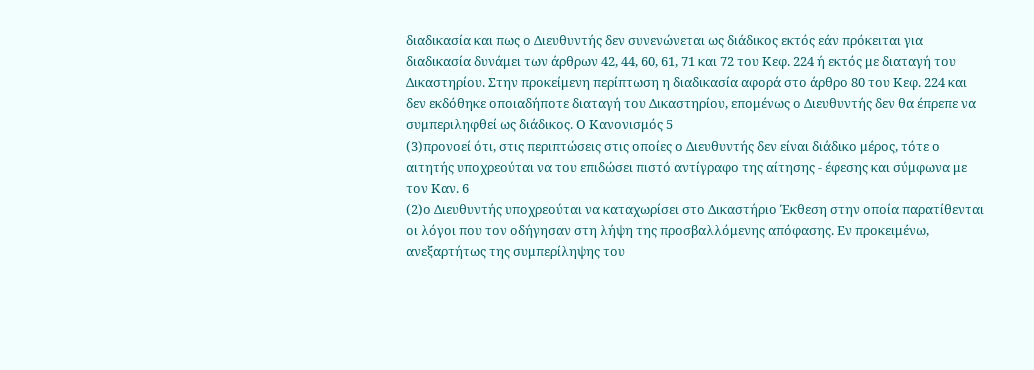διαδικασία και πως ο Διευθυντής δεν συνενώνεται ως διάδικος εκτός εάν πρόκειται για διαδικασία δυνάμει των άρθρων 42, 44, 60, 61, 71 και 72 του Κεφ. 224 ή εκτός με διαταγή του Δικαστηρίου. Στην προκείμενη περίπτωση η διαδικασία αφορά στο άρθρο 80 του Κεφ. 224 και δεν εκδόθηκε οποιαδήποτε διαταγή του Δικαστηρίου, επομένως ο Διευθυντής δεν θα έπρεπε να συμπεριληφθεί ως διάδικος. Ο Κανονισμός 5
(3)προνοεί ότι, στις περιπτώσεις στις οποίες ο Διευθυντής δεν είναι διάδικο μέρος, τότε ο αιτητής υποχρεούται να του επιδώσει πιστό αντίγραφο της αίτησης - έφεσης και σύμφωνα με τον Καν. 6
(2)ο Διευθυντής υποχρεούται να καταχωρίσει στο Δικαστήριο Έκθεση στην οποία παρατίθενται οι λόγοι που τον οδήγησαν στη λήψη της προσβαλλόμενης απόφασης. Εν προκειμένω, ανεξαρτήτως της συμπερίληψης του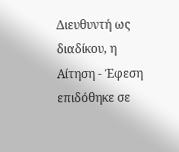Διευθυντή ως διαδίκου, η Αίτηση - Έφεση επιδόθηκε σε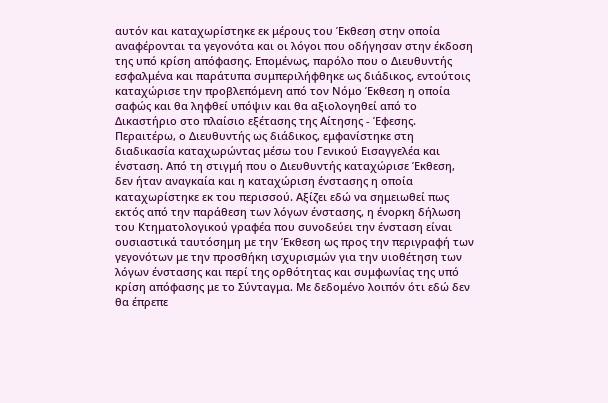αυτόν και καταχωρίστηκε εκ μέρους του Έκθεση στην οποία αναφέρονται τα γεγονότα και οι λόγοι που οδήγησαν στην έκδοση της υπό κρίση απόφασης. Επομένως, παρόλο που ο Διευθυντής εσφαλμένα και παράτυπα συμπεριλήφθηκε ως διάδικος, εντούτοις καταχώρισε την προβλεπόμενη από τον Νόμο Έκθεση η οποία σαφώς και θα ληφθεί υπόψιν και θα αξιολογηθεί από το Δικαστήριο στο πλαίσιο εξέτασης της Αίτησης - Έφεσης. Περαιτέρω, ο Διευθυντής ως διάδικος, εμφανίστηκε στη διαδικασία καταχωρώντας μέσω του Γενικού Εισαγγελέα και ένσταση. Από τη στιγμή που ο Διευθυντής καταχώρισε Έκθεση, δεν ήταν αναγκαία και η καταχώριση ένστασης η οποία καταχωρίστηκε εκ του περισσού. Αξίζει εδώ να σημειωθεί πως εκτός από την παράθεση των λόγων ένστασης, η ένορκη δήλωση του Κτηματολογικού γραφέα που συνοδεύει την ένσταση είναι ουσιαστικά ταυτόσημη με την Έκθεση ως προς την περιγραφή των γεγονότων με την προσθήκη ισχυρισμών για την υιοθέτηση των λόγων ένστασης και περί της ορθότητας και συμφωνίας της υπό κρίση απόφασης με το Σύνταγμα. Με δεδομένο λοιπόν ότι εδώ δεν θα έπρεπε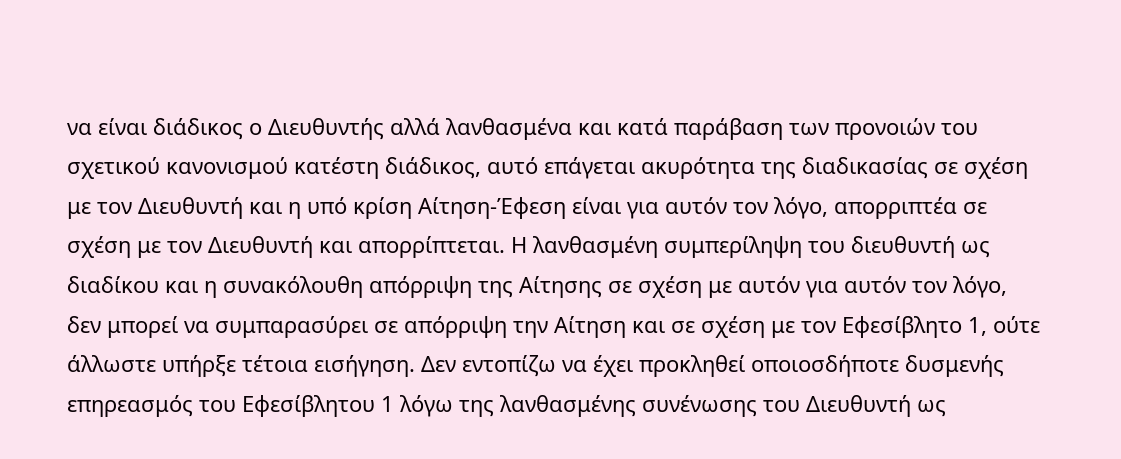να είναι διάδικος ο Διευθυντής αλλά λανθασμένα και κατά παράβαση των προνοιών του σχετικού κανονισμού κατέστη διάδικος, αυτό επάγεται ακυρότητα της διαδικασίας σε σχέση με τον Διευθυντή και η υπό κρίση Αίτηση-Έφεση είναι για αυτόν τον λόγο, απορριπτέα σε σχέση με τον Διευθυντή και απορρίπτεται. Η λανθασμένη συμπερίληψη του διευθυντή ως διαδίκου και η συνακόλουθη απόρριψη της Αίτησης σε σχέση με αυτόν για αυτόν τον λόγο, δεν μπορεί να συμπαρασύρει σε απόρριψη την Αίτηση και σε σχέση με τον Εφεσίβλητο 1, ούτε άλλωστε υπήρξε τέτοια εισήγηση. Δεν εντοπίζω να έχει προκληθεί οποιοσδήποτε δυσμενής επηρεασμός του Εφεσίβλητου 1 λόγω της λανθασμένης συνένωσης του Διευθυντή ως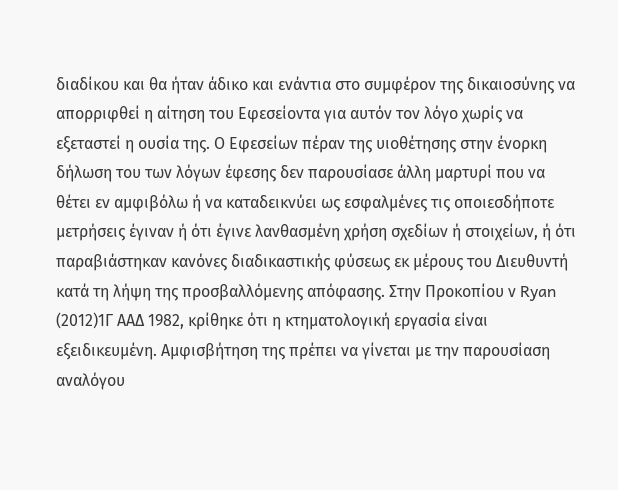διαδίκου και θα ήταν άδικο και ενάντια στο συμφέρον της δικαιοσύνης να απορριφθεί η αίτηση του Εφεσείοντα για αυτόν τον λόγο χωρίς να εξεταστεί η ουσία της. Ο Εφεσείων πέραν της υιοθέτησης στην ένορκη δήλωση του των λόγων έφεσης δεν παρουσίασε άλλη μαρτυρί που να θέτει εν αμφιβόλω ή να καταδεικνύει ως εσφαλμένες τις οποιεσδήποτε μετρήσεις έγιναν ή ότι έγινε λανθασμένη χρήση σχεδίων ή στοιχείων, ή ότι παραβιάστηκαν κανόνες διαδικαστικής φύσεως εκ μέρους του Διευθυντή κατά τη λήψη της προσβαλλόμενης απόφασης. Στην Προκοπίου ν Ryan
(2012)1Γ ΑΑΔ 1982, κρίθηκε ότι η κτηματολογική εργασία είναι εξειδικευμένη. Αμφισβήτηση της πρέπει να γίνεται με την παρουσίαση αναλόγου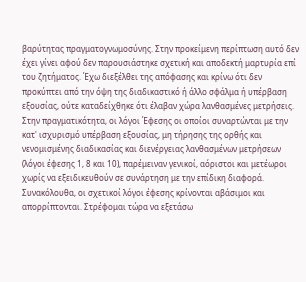βαρύτητας πραγματογνωμοσύνης. Στην προκείμενη περίπτωση αυτό δεν έχει γίνει αφού δεν παρουσιάστηκε σχετική και αποδεκτή μαρτυρία επί του ζητήματος. Έχω διεξέλθει της απόφασης και κρίνω ότι δεν προκύπτει από την όψη της διαδικαστικό ή άλλο σφάλμα ή υπέρβαση εξουσίας, ούτε καταδείχθηκε ότι έλαβαν χώρα λανθασμένες μετρήσεις. Στην πραγματικότητα, οι λόγοι Έφεσης οι οποίοι συναρτώνται με την κατ' ισχυρισμό υπέρβαση εξουσίας, μη τήρησης της ορθής και νενομισμένης διαδικασίας και διενέργειας λανθασμένων μετρήσεων (λόγοι έφεσης 1, 8 και 10), παρέμειναν γενικοί, αόριστοι και μετέωροι χωρίς να εξειδικευθούν σε συνάρτηση με την επίδικη διαφορά. Συνακόλουθα, οι σχετικοί λόγοι έφεσης κρίνονται αβάσιμοι και απορρίπτονται. Στρέφομαι τώρα να εξετάσω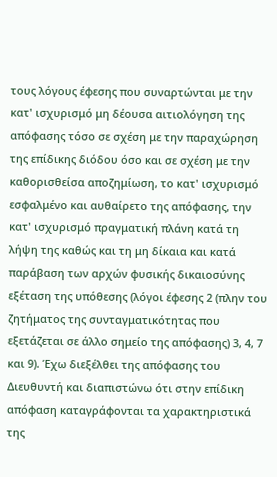τους λόγους έφεσης που συναρτώνται με την κατ' ισχυρισμό μη δέουσα αιτιολόγηση της απόφασης τόσο σε σχέση με την παραχώρηση της επίδικης διόδου όσο και σε σχέση με την καθορισθείσα αποζημίωση, το κατ' ισχυρισμό εσφαλμένο και αυθαίρετο της απόφασης, την κατ' ισχυρισμό πραγματική πλάνη κατά τη λήψη της καθώς και τη μη δίκαια και κατά παράβαση των αρχών φυσικής δικαιοσύνης εξέταση της υπόθεσης (λόγοι έφεσης 2 (πλην του ζητήματος της συνταγματικότητας που εξετάζεται σε άλλο σημείο της απόφασης) 3, 4, 7 και 9). Έχω διεξέλθει της απόφασης του Διευθυντή και διαπιστώνω ότι στην επίδικη απόφαση καταγράφονται τα χαρακτηριστικά της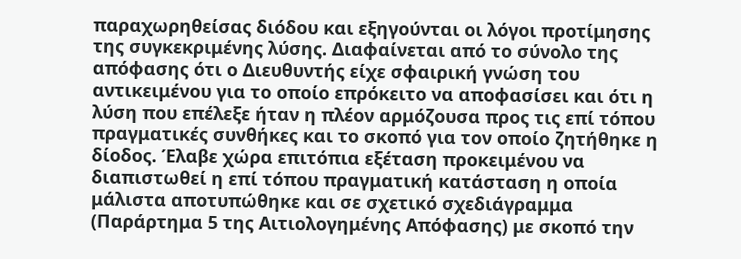παραχωρηθείσας διόδου και εξηγούνται οι λόγοι προτίμησης της συγκεκριμένης λύσης. Διαφαίνεται από το σύνολο της απόφασης ότι ο Διευθυντής είχε σφαιρική γνώση του αντικειμένου για το οποίο επρόκειτο να αποφασίσει και ότι η λύση που επέλεξε ήταν η πλέον αρμόζουσα προς τις επί τόπου πραγματικές συνθήκες και το σκοπό για τον οποίο ζητήθηκε η δίοδος. Έλαβε χώρα επιτόπια εξέταση προκειμένου να διαπιστωθεί η επί τόπου πραγματική κατάσταση η οποία μάλιστα αποτυπώθηκε και σε σχετικό σχεδιάγραμμα (Παράρτημα 5 της Αιτιολογημένης Απόφασης) με σκοπό την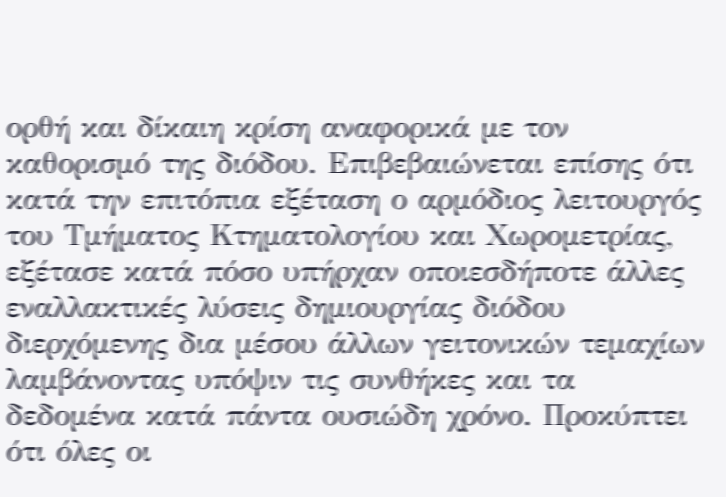ορθή και δίκαιη κρίση αναφορικά με τον καθορισμό της διόδου. Επιβεβαιώνεται επίσης ότι κατά την επιτόπια εξέταση ο αρμόδιος λειτουργός του Τμήματος Κτηματολογίου και Χωρομετρίας, εξέτασε κατά πόσο υπήρχαν οποιεσδήποτε άλλες εναλλακτικές λύσεις δημιουργίας διόδου διερχόμενης δια μέσου άλλων γειτονικών τεμαχίων λαμβάνοντας υπόψιν τις συνθήκες και τα δεδομένα κατά πάντα ουσιώδη χρόνο. Προκύπτει ότι όλες οι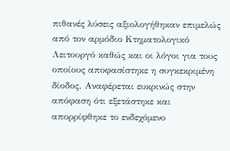πιθανές λύσεις αξιολογήθηκαν επιμελώς από τον αρμόδιο Κτηματολογικό Λειτουργό καθώς και οι λόγοι για τους οποίους αποφασίστηκε η συγκεκριμένη δίοδος. Αναφέρεται ευκρινώς στην απόφαση ότι εξετάστηκε και απορρίφθηκε το ενδεχόμενο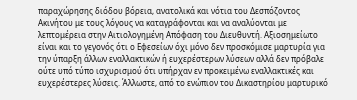παραχώρησης διόδου βόρεια, ανατολικά και νότια του Δεσπόζοντος Ακινήτου με τους λόγους να καταγράφονται και να αναλύονται με λεπτομέρεια στην Αιτιολογημένη Απόφαση του Διευθυντή. Αξιοσημείωτο είναι και το γεγονός ότι ο Εφεσείων όχι μόνο δεν προσκόμισε μαρτυρία για την ύπαρξη άλλων εναλλακτικών ή ευχερέστερων λύσεων αλλά δεν πρόβαλε ούτε υπό τύπο ισχυρισμού ότι υπήρχαν εν προκειμένω εναλλακτικές και ευχερέστερες λύσεις. Άλλωστε, από το ενώπιον του Δικαστηρίου μαρτυρικό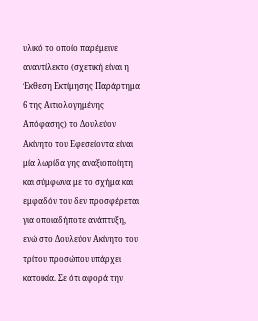υλικό το οποίο παρέμεινε αναντίλεκτο (σχετική είναι η Έκθεση Εκτίμησης Παράρτημα 6 της Αιτιολογημένης Απόφασης) το Δουλεύον Ακίνητο του Εφεσείοντα είναι μία λωρίδα γης αναξιοποίητη και σύμφωνα με το σχήμα και εμφαδόν του δεν προσφέρεται για οποιαδήποτε ανάπτυξη, ενώ στο Δουλεύον Ακίνητο του τρίτου προσώπου υπάρχει κατοικία. Σε ότι αφορά την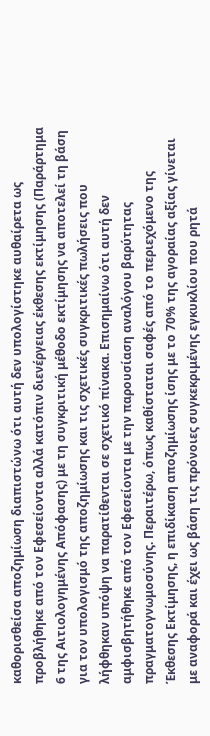καθορισθείσα αποζημίωση διαπιστώνω ότι αυτή δεν υπολογίστηκε αυθαίρετα ως προβλήθηκε από τον Εφεσείοντα αλλά κατόπιν διενέργειας έκθεσης εκτίμησης (Παράρτημα 6 της Αιτιολογημένης Απόφασης) με τη συγκριτική μέθοδο εκτίμησης να αποτελεί τη βάση για τον υπολογισμό της αποζημίωσης και τις σχετικές συγκριτικές πωλήσεις που λήφθηκαν υπόψη να παρατίθενται σε σχετικό πίνακα. Επισημαίνω ότι αυτή δεν αμφισβητήθηκε από τον Εφεσείοντα με την παρουσίαση αναλόγου βαρύτητας πραγματογνωμοσύνης. Περαιτέρω, όπως καθίσταται σαφές από το περιεχόμενο της Έκθεσης Εκτίμησης, η επιδίκαση αποζημίωσης ίσης με το 70% της αγοραίας αξίας γίνεται με αναφορά και έχει ως βάση τις πρόνοιες συγκεκριμένης εγκυκλίου που ρητά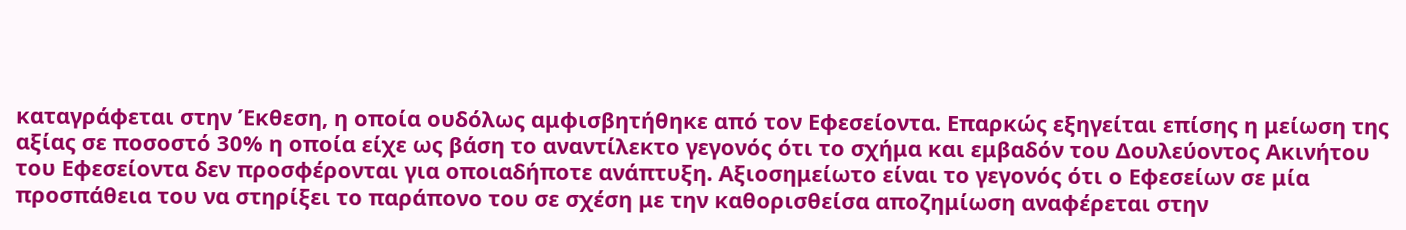καταγράφεται στην Έκθεση, η οποία ουδόλως αμφισβητήθηκε από τον Εφεσείοντα. Επαρκώς εξηγείται επίσης η μείωση της αξίας σε ποσοστό 30% η οποία είχε ως βάση το αναντίλεκτο γεγονός ότι το σχήμα και εμβαδόν του Δουλεύοντος Ακινήτου του Εφεσείοντα δεν προσφέρονται για οποιαδήποτε ανάπτυξη. Αξιοσημείωτο είναι το γεγονός ότι ο Εφεσείων σε μία προσπάθεια του να στηρίξει το παράπονο του σε σχέση με την καθορισθείσα αποζημίωση αναφέρεται στην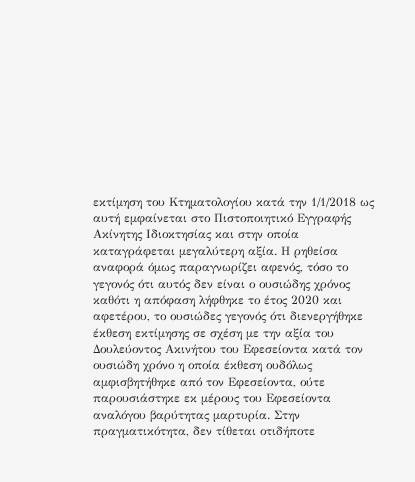εκτίμηση του Κτηματολογίου κατά την 1/1/2018 ως αυτή εμφαίνεται στο Πιστοποιητικό Εγγραφής Ακίνητης Ιδιοκτησίας και στην οποία καταγράφεται μεγαλύτερη αξία. Η ρηθείσα αναφορά όμως παραγνωρίζει αφενός, τόσο το γεγονός ότι αυτός δεν είναι ο ουσιώδης χρόνος καθότι η απόφαση λήφθηκε το έτος 2020 και αφετέρου, το ουσιώδες γεγονός ότι διενεργήθηκε έκθεση εκτίμησης σε σχέση με την αξία του Δουλεύοντος Ακινήτου του Εφεσείοντα κατά τον ουσιώδη χρόνο η οποία έκθεση ουδόλως αμφισβητήθηκε από τον Εφεσείοντα, ούτε παρουσιάστηκε εκ μέρους του Εφεσείοντα αναλόγου βαρύτητας μαρτυρία. Στην πραγματικότητα, δεν τίθεται οτιδήποτε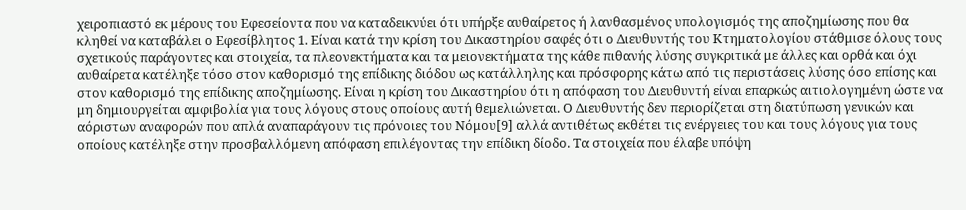χειροπιαστό εκ μέρους του Εφεσείοντα που να καταδεικνύει ότι υπήρξε αυθαίρετος ή λανθασμένος υπολογισμός της αποζημίωσης που θα κληθεί να καταβάλει ο Εφεσίβλητος 1. Είναι κατά την κρίση του Δικαστηρίου σαφές ότι ο Διευθυντής του Κτηματολογίου στάθμισε όλους τους σχετικούς παράγοντες και στοιχεία, τα πλεονεκτήματα και τα μειονεκτήματα της κάθε πιθανής λύσης συγκριτικά με άλλες και ορθά και όχι αυθαίρετα κατέληξε τόσο στον καθορισμό της επίδικης διόδου ως κατάλληλης και πρόσφορης κάτω από τις περιστάσεις λύσης όσο επίσης και στον καθορισμό της επίδικης αποζημίωσης. Είναι η κρίση του Δικαστηρίου ότι η απόφαση του Διευθυντή είναι επαρκώς αιτιολογημένη ώστε να μη δημιουργείται αμφιβολία για τους λόγους στους οποίους αυτή θεμελιώνεται. Ο Διευθυντής δεν περιορίζεται στη διατύπωση γενικών και αόριστων αναφορών που απλά αναπαράγουν τις πρόνοιες του Νόμου[9] αλλά αντιθέτως εκθέτει τις ενέργειες του και τους λόγους για τους οποίους κατέληξε στην προσβαλλόμενη απόφαση επιλέγοντας την επίδικη δίοδο. Τα στοιχεία που έλαβε υπόψη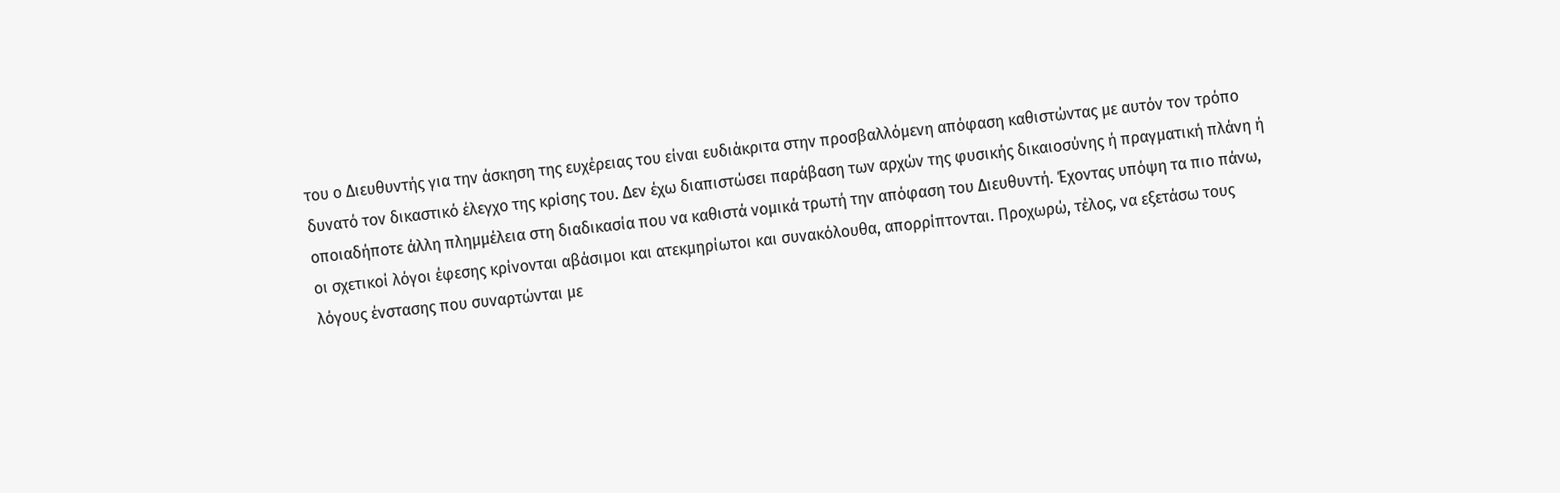του ο Διευθυντής για την άσκηση της ευχέρειας του είναι ευδιάκριτα στην προσβαλλόμενη απόφαση καθιστώντας με αυτόν τον τρόπο δυνατό τον δικαστικό έλεγχο της κρίσης του. Δεν έχω διαπιστώσει παράβαση των αρχών της φυσικής δικαιοσύνης ή πραγματική πλάνη ή οποιαδήποτε άλλη πλημμέλεια στη διαδικασία που να καθιστά νομικά τρωτή την απόφαση του Διευθυντή. Έχοντας υπόψη τα πιο πάνω, οι σχετικοί λόγοι έφεσης κρίνονται αβάσιμοι και ατεκμηρίωτοι και συνακόλουθα, απορρίπτονται. Προχωρώ, τέλος, να εξετάσω τους λόγους ένστασης που συναρτώνται με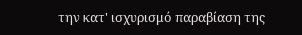την κατ' ισχυρισμό παραβίαση της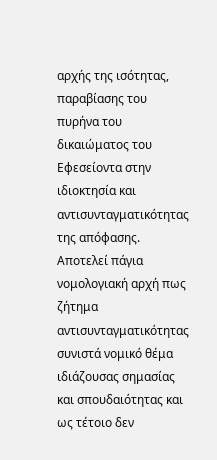αρχής της ισότητας, παραβίασης του πυρήνα του δικαιώματος του Εφεσείοντα στην ιδιοκτησία και αντισυνταγματικότητας της απόφασης. Αποτελεί πάγια νομολογιακή αρχή πως ζήτημα αντισυνταγματικότητας συνιστά νομικό θέμα ιδιάζουσας σημασίας και σπουδαιότητας και ως τέτοιο δεν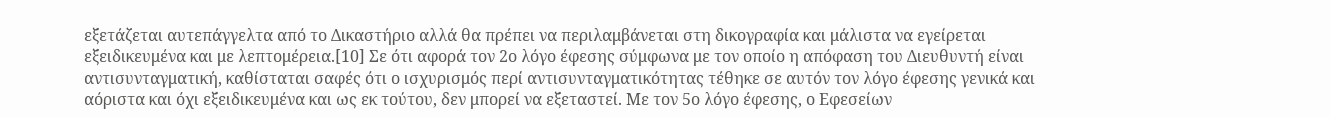εξετάζεται αυτεπάγγελτα από το Δικαστήριο αλλά θα πρέπει να περιλαμβάνεται στη δικογραφία και μάλιστα να εγείρεται εξειδικευμένα και με λεπτομέρεια.[10] Σε ότι αφορά τον 2ο λόγο έφεσης σύμφωνα με τον οποίο η απόφαση του Διευθυντή είναι αντισυνταγματική, καθίσταται σαφές ότι ο ισχυρισμός περί αντισυνταγματικότητας τέθηκε σε αυτόν τον λόγο έφεσης γενικά και αόριστα και όχι εξειδικευμένα και ως εκ τούτου, δεν μπορεί να εξεταστεί. Με τον 5ο λόγο έφεσης, ο Εφεσείων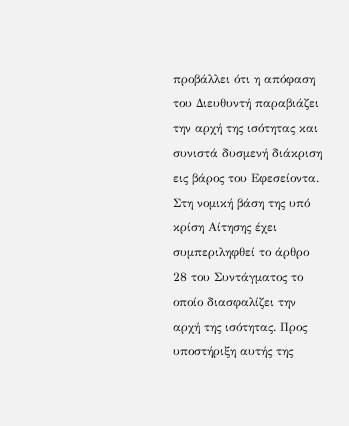προβάλλει ότι η απόφαση του Διευθυντή παραβιάζει την αρχή της ισότητας και συνιστά δυσμενή διάκριση εις βάρος του Εφεσείοντα. Στη νομική βάση της υπό κρίση Αίτησης έχει συμπεριληφθεί το άρθρο 28 του Συντάγματος το οποίο διασφαλίζει την αρχή της ισότητας. Προς υποστήριξη αυτής της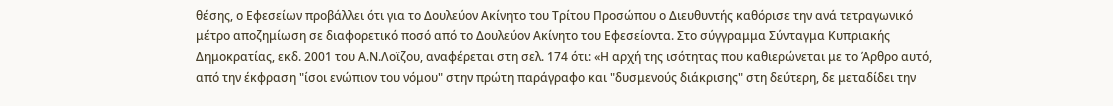θέσης, ο Εφεσείων προβάλλει ότι για το Δουλεύον Ακίνητο του Τρίτου Προσώπου ο Διευθυντής καθόρισε την ανά τετραγωνικό μέτρο αποζημίωση σε διαφορετικό ποσό από το Δουλεύον Ακίνητο του Εφεσείοντα. Στο σύγγραμμα Σύνταγμα Κυπριακής Δημοκρατίας, εκδ. 2001 του Α.Ν.Λοϊζου, αναφέρεται στη σελ. 174 ότι: «Η αρχή της ισότητας που καθιερώνεται με το Άρθρο αυτό, από την έκφραση "ίσοι ενώπιον του νόμου" στην πρώτη παράγραφο και "δυσμενούς διάκρισης" στη δεύτερη, δε μεταδίδει την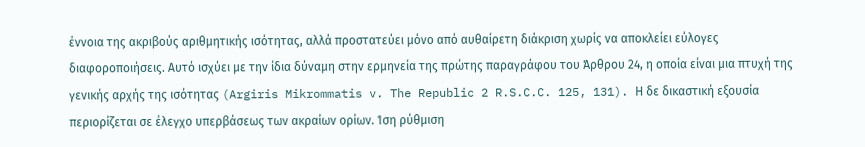έννοια της ακριβούς αριθμητικής ισότητας, αλλά προστατεύει μόνο από αυθαίρετη διάκριση χωρίς να αποκλείει εύλογες διαφοροποιήσεις. Αυτό ισχύει με την ίδια δύναμη στην ερμηνεία της πρώτης παραγράφου του Άρθρου 24, η οποία είναι μια πτυχή της γενικής αρχής της ισότητας (Argiris Mikrommatis v. The Republic 2 R.S.C.C. 125, 131). Η δε δικαστική εξουσία περιορίζεται σε έλεγχο υπερβάσεως των ακραίων ορίων. Ίση ρύθμιση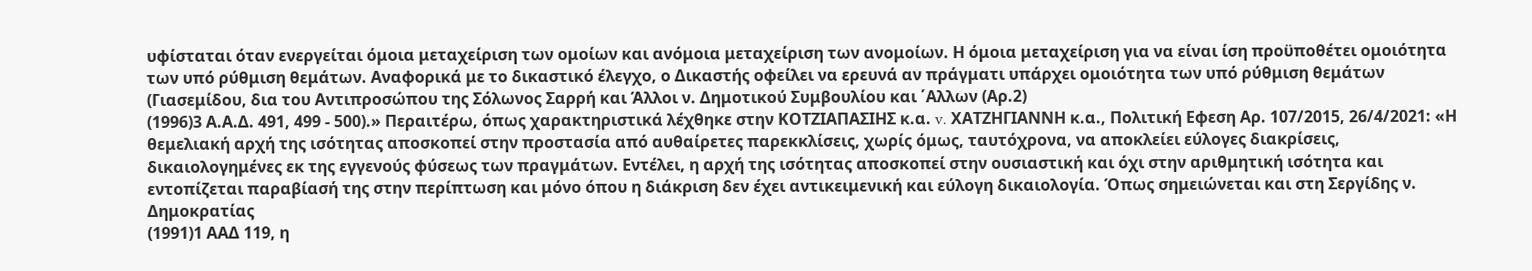υφίσταται όταν ενεργείται όμοια μεταχείριση των ομοίων και ανόμοια μεταχείριση των ανομοίων. Η όμοια μεταχείριση για να είναι ίση προϋποθέτει ομοιότητα των υπό ρύθμιση θεμάτων. Αναφορικά με το δικαστικό έλεγχο, ο Δικαστής οφείλει να ερευνά αν πράγματι υπάρχει ομοιότητα των υπό ρύθμιση θεμάτων (Γιασεμίδου, δια του Αντιπροσώπου της Σόλωνος Σαρρή και Άλλοι ν. Δημοτικού Συμβουλίου και ΄Αλλων (Αρ.2)
(1996)3 Α.Α.Δ. 491, 499 - 500).» Περαιτέρω, όπως χαρακτηριστικά λέχθηκε στην ΚΟΤΖΙΑΠΑΣΙΗΣ κ.α. v. ΧΑΤΖΗΓΙΑΝΝΗ κ.α., Πολιτική Εφεση Αρ. 107/2015, 26/4/2021: «Η θεμελιακή αρχή της ισότητας αποσκοπεί στην προστασία από αυθαίρετες παρεκκλίσεις, χωρίς όμως, ταυτόχρονα, να αποκλείει εύλογες διακρίσεις, δικαιολογημένες εκ της εγγενούς φύσεως των πραγμάτων. Εντέλει, η αρχή της ισότητας αποσκοπεί στην ουσιαστική και όχι στην αριθμητική ισότητα και εντοπίζεται παραβίασή της στην περίπτωση και μόνο όπου η διάκριση δεν έχει αντικειμενική και εύλογη δικαιολογία. Όπως σημειώνεται και στη Σεργίδης ν. Δημοκρατίας
(1991)1 ΑΑΔ 119, η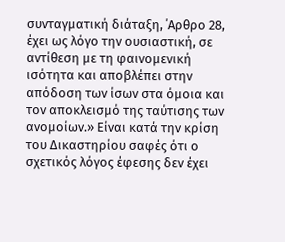συνταγματική διάταξη, ΄Αρθρο 28, έχει ως λόγο την ουσιαστική, σε αντίθεση με τη φαινομενική ισότητα και αποβλέπει στην απόδοση των ίσων στα όμοια και τον αποκλεισμό της ταύτισης των ανομοίων.» Είναι κατά την κρίση του Δικαστηρίου σαφές ότι ο σχετικός λόγος έφεσης δεν έχει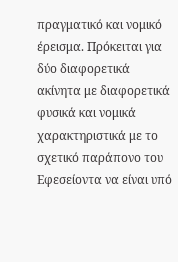πραγματικό και νομικό έρεισμα. Πρόκειται για δύο διαφορετικά ακίνητα με διαφορετικά φυσικά και νομικά χαρακτηριστικά με το σχετικό παράπονο του Εφεσείοντα να είναι υπό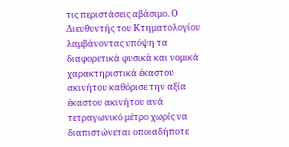τις περιστάσεις αβάσιμο. Ο Διευθυντής του Κτηματολογίου λαμβάνοντας υπόψη τα διαφορετικά φυσικά και νομικά χαρακτηριστικά έκαστου ακινήτου καθόρισε την αξία έκαστου ακινήτου ανά τετραγωνικό μέτρο χωρίς να διαπιστώνεται οποιαδήποτε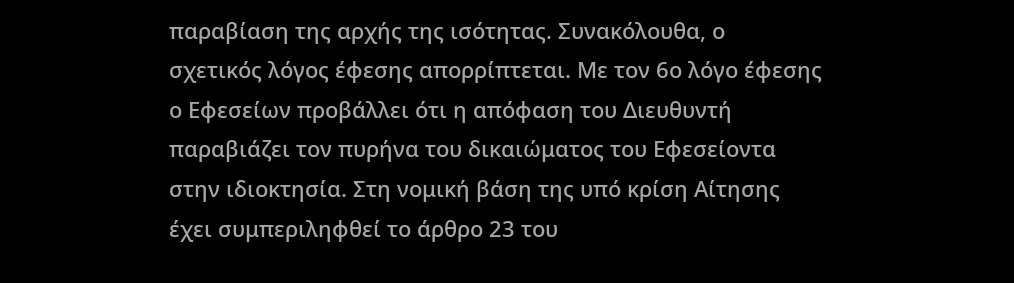παραβίαση της αρχής της ισότητας. Συνακόλουθα, ο σχετικός λόγος έφεσης απορρίπτεται. Με τον 6ο λόγο έφεσης ο Εφεσείων προβάλλει ότι η απόφαση του Διευθυντή παραβιάζει τον πυρήνα του δικαιώματος του Εφεσείοντα στην ιδιοκτησία. Στη νομική βάση της υπό κρίση Αίτησης έχει συμπεριληφθεί το άρθρο 23 του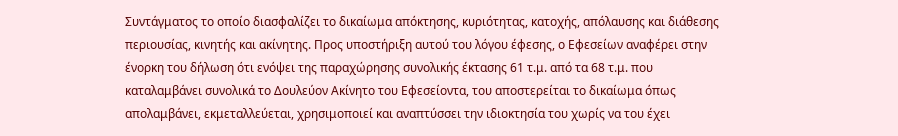Συντάγματος το οποίο διασφαλίζει το δικαίωμα απόκτησης, κυριότητας, κατοχής, απόλαυσης και διάθεσης περιουσίας, κινητής και ακίνητης. Προς υποστήριξη αυτού του λόγου έφεσης, ο Εφεσείων αναφέρει στην ένορκη του δήλωση ότι ενόψει της παραχώρησης συνολικής έκτασης 61 τ.μ. από τα 68 τ.μ. που καταλαμβάνει συνολικά το Δουλεύον Ακίνητο του Εφεσείοντα, του αποστερείται το δικαίωμα όπως απολαμβάνει, εκμεταλλεύεται, χρησιμοποιεί και αναπτύσσει την ιδιοκτησία του χωρίς να του έχει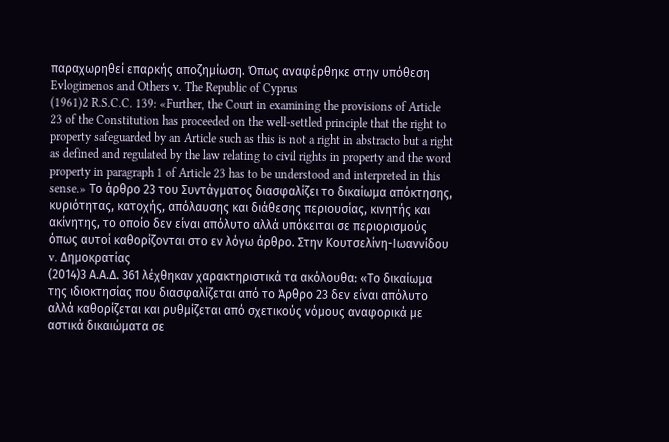παραχωρηθεί επαρκής αποζημίωση. Όπως αναφέρθηκε στην υπόθεση Evlogimenos and Others v. The Republic of Cyprus
(1961)2 R.S.C.C. 139: «Further, the Court in examining the provisions of Article 23 of the Constitution has proceeded on the well-settled principle that the right to property safeguarded by an Article such as this is not a right in abstracto but a right as defined and regulated by the law relating to civil rights in property and the word property in paragraph 1 of Article 23 has to be understood and interpreted in this sense.» Το άρθρο 23 του Συντάγματος διασφαλίζει το δικαίωμα απόκτησης, κυριότητας, κατοχής, απόλαυσης και διάθεσης περιουσίας, κινητής και ακίνητης, το οποίο δεν είναι απόλυτο αλλά υπόκειται σε περιορισμούς όπως αυτοί καθορίζονται στο εν λόγω άρθρο. Στην Κουτσελίνη-Ιωαννίδου v. Δημοκρατίας
(2014)3 Α.Α.Δ. 361 λέχθηκαν χαρακτηριστικά τα ακόλουθα: «Το δικαίωμα της ιδιοκτησίας που διασφαλίζεται από το Άρθρο 23 δεν είναι απόλυτο αλλά καθορίζεται και ρυθμίζεται από σχετικούς νόμους αναφορικά με αστικά δικαιώματα σε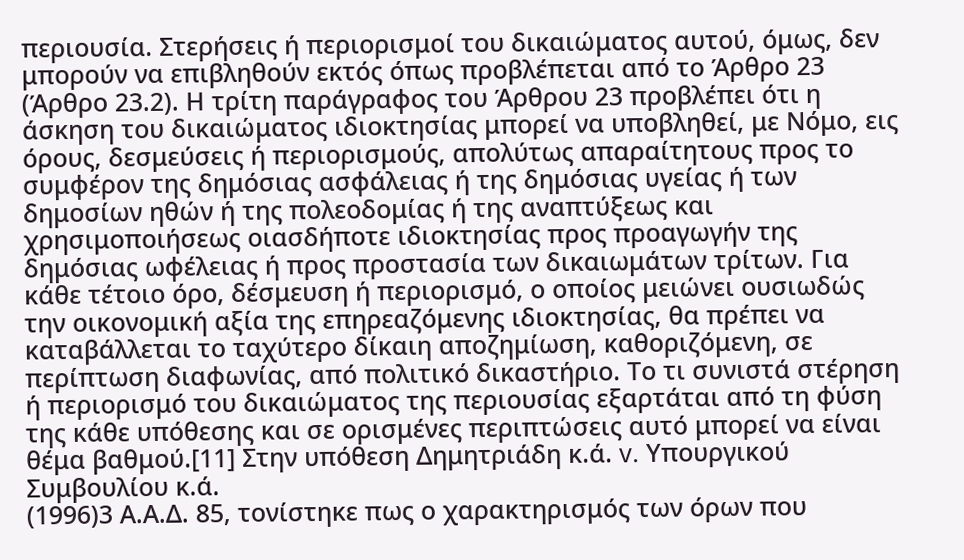περιουσία. Στερήσεις ή περιορισμοί του δικαιώματος αυτού, όμως, δεν μπορούν να επιβληθούν εκτός όπως προβλέπεται από το Άρθρο 23 (Άρθρο 23.2). Η τρίτη παράγραφος του Άρθρου 23 προβλέπει ότι η άσκηση του δικαιώματος ιδιοκτησίας μπορεί να υποβληθεί, με Νόμο, εις όρους, δεσμεύσεις ή περιορισμούς, απολύτως απαραίτητους προς το συμφέρον της δημόσιας ασφάλειας ή της δημόσιας υγείας ή των δημοσίων ηθών ή της πολεοδομίας ή της αναπτύξεως και χρησιμοποιήσεως οιασδήποτε ιδιοκτησίας προς προαγωγήν της δημόσιας ωφέλειας ή προς προστασία των δικαιωμάτων τρίτων. Για κάθε τέτοιο όρο, δέσμευση ή περιορισμό, ο οποίος μειώνει ουσιωδώς την οικονομική αξία της επηρεαζόμενης ιδιοκτησίας, θα πρέπει να καταβάλλεται το ταχύτερο δίκαιη αποζημίωση, καθοριζόμενη, σε περίπτωση διαφωνίας, από πολιτικό δικαστήριο. Το τι συνιστά στέρηση ή περιορισμό του δικαιώματος της περιουσίας εξαρτάται από τη φύση της κάθε υπόθεσης και σε ορισμένες περιπτώσεις αυτό μπορεί να είναι θέμα βαθμού.[11] Στην υπόθεση Δημητριάδη κ.ά. v. Υπουργικού Συμβουλίου κ.ά.
(1996)3 Α.Α.Δ. 85, τονίστηκε πως ο χαρακτηρισμός των όρων που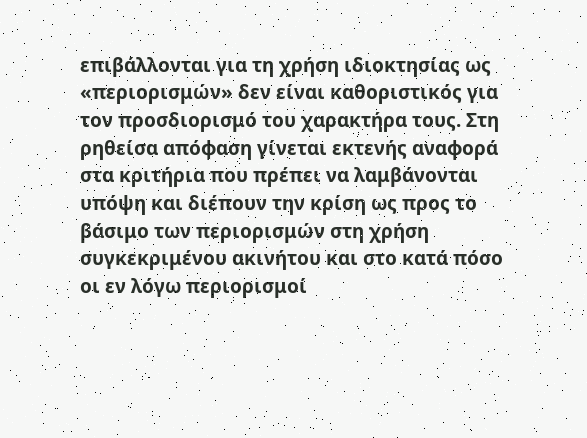επιβάλλονται για τη χρήση ιδιοκτησίας ως «περιορισμών» δεν είναι καθοριστικός για τον προσδιορισμό του χαρακτήρα τους. Στη ρηθείσα απόφαση γίνεται εκτενής αναφορά στα κριτήρια που πρέπει να λαμβάνονται υπόψη και διέπουν την κρίση ως προς το βάσιμο των περιορισμών στη χρήση συγκεκριμένου ακινήτου και στο κατά πόσο οι εν λόγω περιορισμοί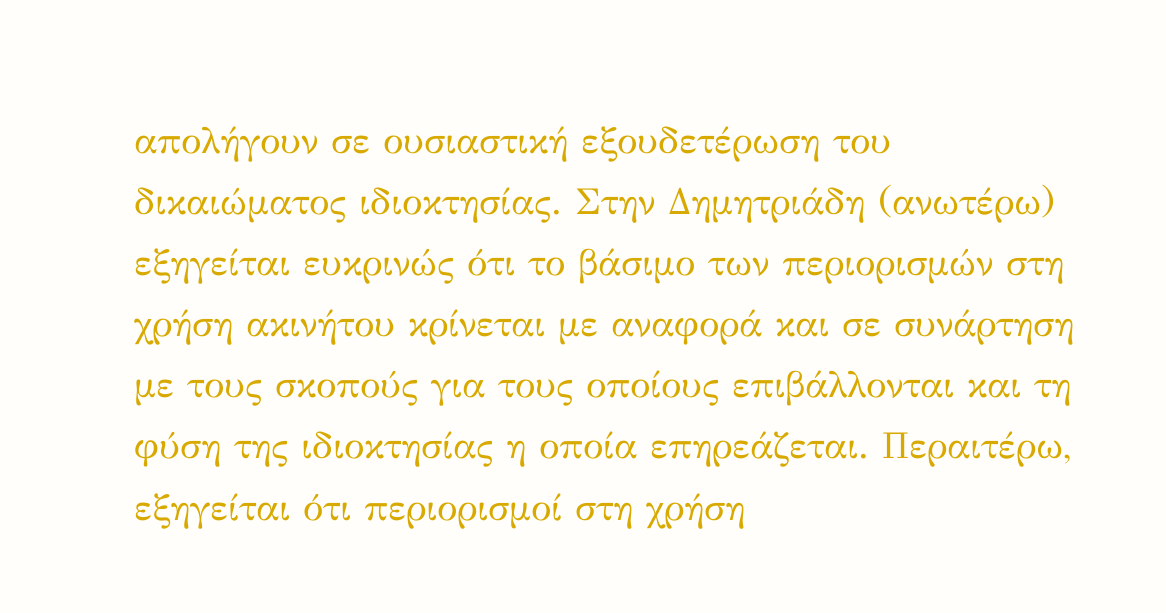απολήγουν σε ουσιαστική εξουδετέρωση του δικαιώματος ιδιοκτησίας. Στην Δημητριάδη (ανωτέρω) εξηγείται ευκρινώς ότι το βάσιμο των περιορισμών στη χρήση ακινήτου κρίνεται με αναφορά και σε συνάρτηση με τους σκοπούς για τους οποίους επιβάλλονται και τη φύση της ιδιοκτησίας η οποία επηρεάζεται. Περαιτέρω, εξηγείται ότι περιορισμοί στη χρήση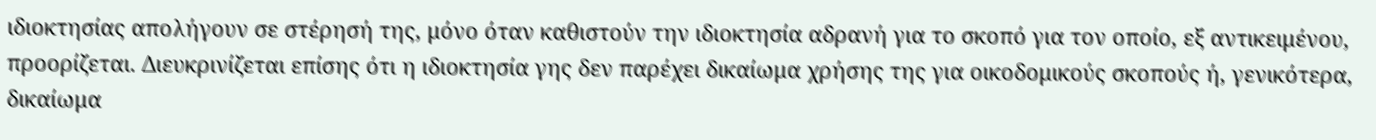ιδιοκτησίας απολήγουν σε στέρησή της, μόνο όταν καθιστούν την ιδιοκτησία αδρανή για το σκοπό για τον οποίο, εξ αντικειμένου, προορίζεται. Διευκρινίζεται επίσης ότι η ιδιοκτησία γης δεν παρέχει δικαίωμα χρήσης της για οικοδομικούς σκοπούς ή, γενικότερα, δικαίωμα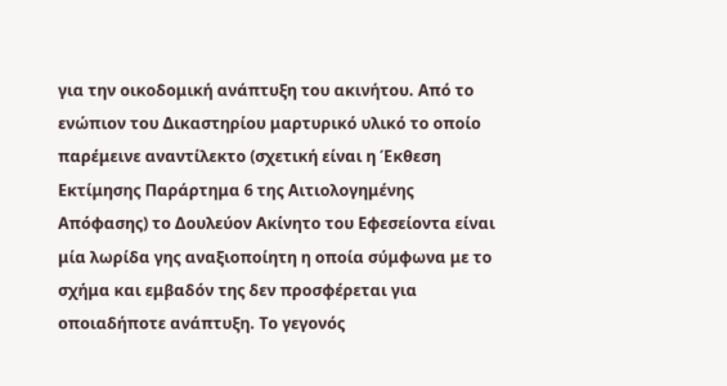για την οικοδομική ανάπτυξη του ακινήτου. Από το ενώπιον του Δικαστηρίου μαρτυρικό υλικό το οποίο παρέμεινε αναντίλεκτο (σχετική είναι η Έκθεση Εκτίμησης Παράρτημα 6 της Αιτιολογημένης Απόφασης) το Δουλεύον Ακίνητο του Εφεσείοντα είναι μία λωρίδα γης αναξιοποίητη η οποία σύμφωνα με το σχήμα και εμβαδόν της δεν προσφέρεται για οποιαδήποτε ανάπτυξη. Το γεγονός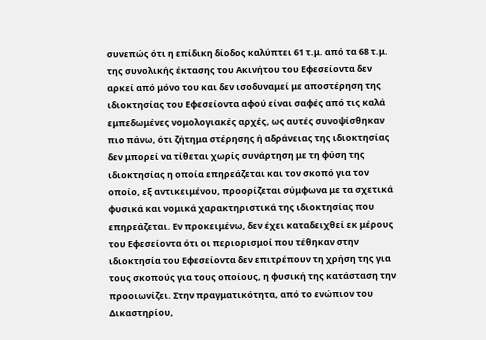συνεπώς ότι η επίδικη δίοδος καλύπτει 61 τ.μ. από τα 68 τ.μ. της συνολικής έκτασης του Ακινήτου του Εφεσείοντα δεν αρκεί από μόνο του και δεν ισοδυναμεί με αποστέρηση της ιδιοκτησίας του Εφεσείοντα αφού είναι σαφές από τις καλά εμπεδωμένες νομολογιακές αρχές, ως αυτές συνοψίσθηκαν πιο πάνω, ότι ζήτημα στέρησης ή αδράνειας της ιδιοκτησίας δεν μπορεί να τίθεται χωρίς συνάρτηση με τη φύση της ιδιοκτησίας η οποία επηρεάζεται και τον σκοπό για τον οποίο, εξ αντικειμένου, προορίζεται σύμφωνα με τα σχετικά φυσικά και νομικά χαρακτηριστικά της ιδιοκτησίας που επηρεάζεται. Εν προκειμένω, δεν έχει καταδειχθεί εκ μέρους του Εφεσείοντα ότι οι περιορισμοί που τέθηκαν στην ιδιοκτησία του Εφεσείοντα δεν επιτρέπουν τη χρήση της για τους σκοπούς για τους οποίους, η φυσική της κατάσταση την προοιωνίζει. Στην πραγματικότητα, από το ενώπιον του Δικαστηρίου,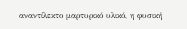αναντίλεκτο μαρτυρικό υλικό, η φυσική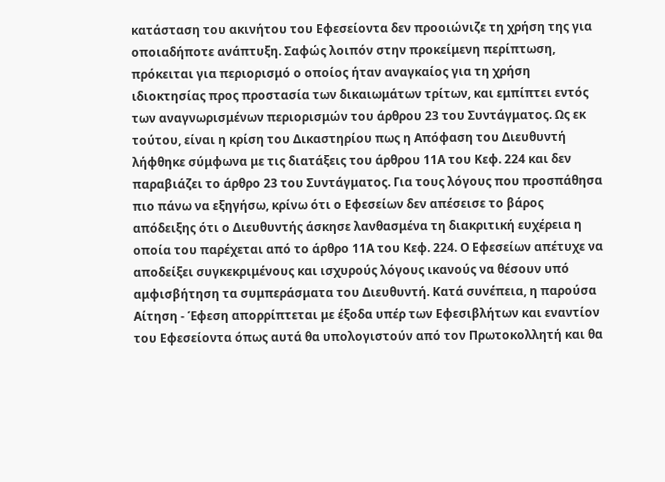κατάσταση του ακινήτου του Εφεσείοντα δεν προοιώνιζε τη χρήση της για οποιαδήποτε ανάπτυξη. Σαφώς λοιπόν στην προκείμενη περίπτωση, πρόκειται για περιορισμό ο οποίος ήταν αναγκαίος για τη χρήση ιδιοκτησίας προς προστασία των δικαιωμάτων τρίτων, και εμπίπτει εντός των αναγνωρισμένων περιορισμών του άρθρου 23 του Συντάγματος. Ως εκ τούτου, είναι η κρίση του Δικαστηρίου πως η Απόφαση του Διευθυντή λήφθηκε σύμφωνα με τις διατάξεις του άρθρου 11Α του Κεφ. 224 και δεν παραβιάζει το άρθρο 23 του Συντάγματος. Για τους λόγους που προσπάθησα πιο πάνω να εξηγήσω, κρίνω ότι ο Εφεσείων δεν απέσεισε το βάρος απόδειξης ότι ο Διευθυντής άσκησε λανθασμένα τη διακριτική ευχέρεια η οποία του παρέχεται από το άρθρο 11Α του Κεφ. 224. Ο Εφεσείων απέτυχε να αποδείξει συγκεκριμένους και ισχυρούς λόγους ικανούς να θέσουν υπό αμφισβήτηση τα συμπεράσματα του Διευθυντή. Κατά συνέπεια, η παρούσα Αίτηση - Έφεση απορρίπτεται με έξοδα υπέρ των Εφεσιβλήτων και εναντίον του Εφεσείοντα όπως αυτά θα υπολογιστούν από τον Πρωτοκολλητή και θα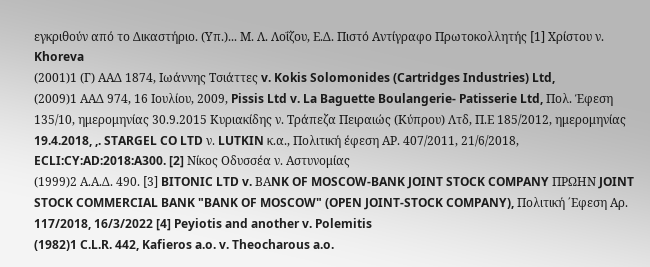εγκριθούν από το Δικαστήριο. (Υπ.)... Μ. Λ. Λοΐζου, Ε.Δ. Πιστό Αντίγραφο Πρωτοκολλητής [1] Χρίστου ν. Khoreva
(2001)1 (Γ) ΑΑΔ 1874, Ιωάννης Τσιάττες v. Kokis Solomonides (Cartridges Industries) Ltd,
(2009)1 ΑΑΔ 974, 16 Ιουλίου, 2009, Pissis Ltd v. La Baguette Boulangerie- Patisserie Ltd, Πολ. Έφεση 135/10, ημερομηνίας 30.9.2015 Κυριακίδης ν. Τράπεζα Πειραιώς (Κύπρου) Λτδ, Π.Ε 185/2012, ημερομηνίας 19.4.2018, ,. STARGEL CO LTD ν. LUTKIN κ.α., Πολιτική έφεση ΑΡ. 407/2011, 21/6/2018, ECLI:CY:AD:2018:A300. [2] Νίκος Οδυσσέα ν. Αστυνομίας
(1999)2 Α.Α.Δ. 490. [3] BITONIC LTD v. BΑNK OF MOSCOW-BANK JOINT STOCK COMPANY ΠΡΩΗΝ JOINT STOCK COMMERCIAL BANK "BANK OF MOSCOW" (OPEN JOINT-STOCK COMPANY), Πολιτική ΄Εφεση Αρ. 117/2018, 16/3/2022 [4] Peyiotis and another v. Polemitis
(1982)1 C.L.R. 442, Kafieros a.o. v. Theocharous a.o.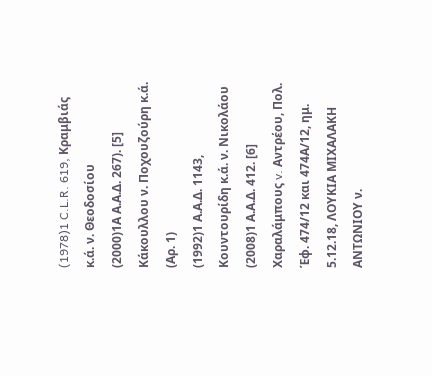(1978)1 C.L.R. 619, Κραμβιάς κ.ά. ν. Θεοδοσίου
(2000)1Α Α.Α.Δ. 267). [5] Κάκουλλου ν. Ποχουζούρη κ.ά. (Αρ. 1)
(1992)1 Α.Α.Δ. 1143, Κουντουρίδη κ.ά. ν. Νικολάου
(2008)1 Α.Α.Δ. 412. [6] Χαραλάμπους v. Αντρέου, Πολ. Έφ. 474/12 και 474Α/12, ημ. 5.12.18, ΛΟΥΚΙΑ ΜΙΧΑΛΑΚΗ ΑΝΤΩΝΙΟΥ ν.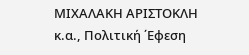ΜΙΧΑΛΑΚΗ ΑΡΙΣΤΟΚΛΗ κ.α., Πoλιτική ΄Εφεση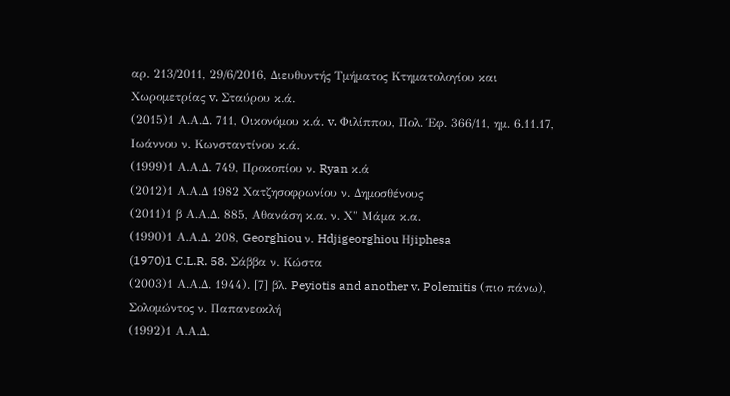αρ. 213/2011, 29/6/2016, Διευθυντής Τμήματος Κτηματολογίου και Χωρομετρίας v. Σταύρου κ.ά.
(2015)1 Α.Α.Δ. 711, Οικονόμου κ.ά. v. Φιλίππου, Πολ. Έφ. 366/11, ημ. 6.11.17, Ιωάννου ν. Κωνσταντίνου κ.ά.
(1999)1 Α.Α.Δ. 749, Προκοπίου ν. Ryan κ.ά
(2012)1 Α.Α.Δ 1982 Χατζησοφρωνίου ν. Δημοσθένους
(2011)1 β Α.Α.Δ. 885, Αθανάση κ.α. ν. Χ" Μάμα κ.α.
(1990)1 Α.Α.Δ. 208, Georghiou ν. Hdjigeorghiou Ηjiphesa
(1970)1 C.L.R. 58. Σάββα ν. Κώστα
(2003)1 Α.Α.Δ. 1944). [7] βλ. Peyiotis and another v. Polemitis (πιο πάνω), Σολομώντος ν. Παπανεοκλή
(1992)1 Α.Α.Δ.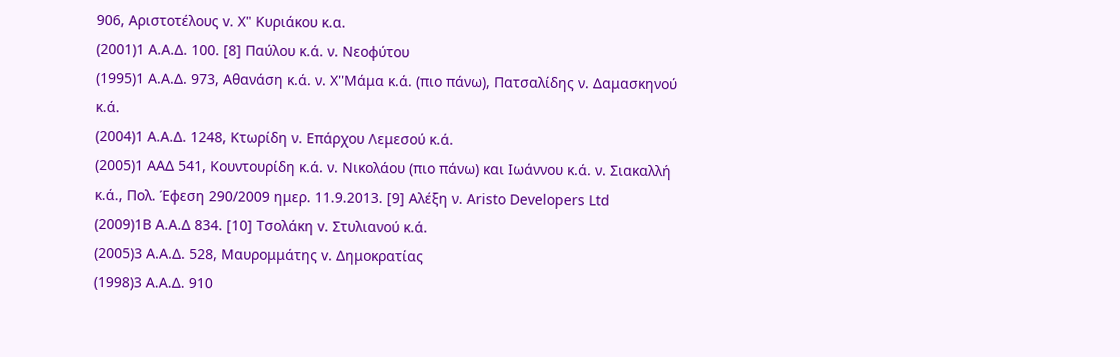906, Αριστοτέλους v. Χ" Κυριάκου κ.α.
(2001)1 Α.Α.Δ. 100. [8] Παύλου κ.ά. ν. Νεοφύτου
(1995)1 Α.Α.Δ. 973, Αθανάση κ.ά. ν. Χ''Μάμα κ.ά. (πιο πάνω), Πατσαλίδης ν. Δαμασκηνού κ.ά.
(2004)1 Α.Α.Δ. 1248, Κτωρίδη ν. Επάρχου Λεμεσού κ.ά.
(2005)1 ΑΑΔ 541, Koυντουρίδη κ.ά. ν. Νικολάου (πιο πάνω) και Ιωάννου κ.ά. ν. Σιακαλλή κ.ά., Πολ. Έφεση 290/2009 ημερ. 11.9.2013. [9] Αλέξη ν. Aristo Developers Ltd
(2009)1B A.A.Δ 834. [10] Τσολάκη v. Στυλιανού κ.ά.
(2005)3 Α.Α.Δ. 528, Μαυρομμάτης v. Δημοκρατίας
(1998)3 Α.Α.Δ. 910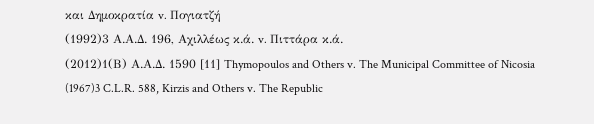και Δημοκρατία v. Πογιατζή
(1992)3 Α.Α.Δ. 196, Αχιλλέως κ.ά. v. Πιττάρα κ.ά.
(2012)1(Β) Α.Α.Δ. 1590 [11] Thymopoulos and Others v. The Municipal Committee of Nicosia
(1967)3 C.L.R. 588, Kirzis and Others v. The Republic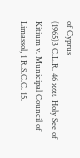of Cyprus
(1965)3 C.L.R. 46 και Holy See of Kitium v. Municipal Council of Limassol, 1 R.S.C.C. 15.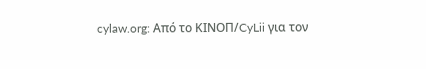cylaw.org: Από το ΚΙΝOΠ/CyLii για τον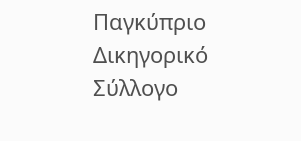Παγκύπριο Δικηγορικό Σύλλογο